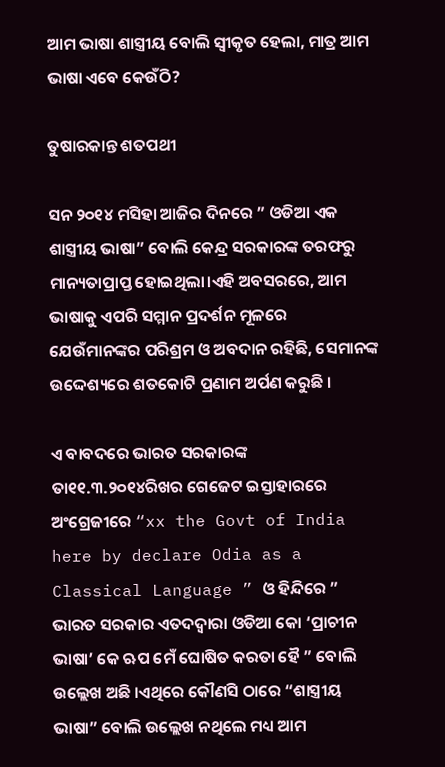ଆମ ଭାଷା ଶାସ୍ତ୍ରୀୟ ବୋଲି ସ୍ବୀକୃତ ହେଲା, ମାତ୍ର ଆମ ଭାଷା ଏବେ କେଉଁଠି?

ତୁଷାରକାନ୍ତ ଶତପଥୀ

ସନ ୨୦୧୪ ମସିହା ଆଜିର ଦିନରେ ” ଓଡିଆ ଏକ ଶାସ୍ତ୍ରୀୟ ଭାଷା” ବୋଲି କେନ୍ଦ୍ର ସରକାରଙ୍କ ତରଫରୁ ମାନ୍ୟତାପ୍ରାପ୍ତ ହୋଇଥିଲା।ଏହି ଅବସରରେ, ଆମ ଭାଷାକୁ ଏପରି ସମ୍ମାନ ପ୍ରଦର୍ଶନ ମୂଳରେ ଯେଉଁମାନଙ୍କର ପରିଶ୍ରମ ଓ ଅବଦାନ ରହିଛି, ସେମାନଙ୍କ ଉଦ୍ଦେଶ୍ୟରେ ଶତକୋଟି ପ୍ରଣାମ ଅର୍ପଣ କରୁଛି ।

ଏ ବାବଦରେ ଭାରତ ସରକାରଙ୍କ ତା୧୧.୩.୨୦୧୪ରିଖର ଗେଜେଟ ଇସ୍ତାହାରରେ ଅଂଗ୍ରେଜୀରେ “xx the Govt of India here by declare Odia as a Classical Language ” ଓ ହିନ୍ଦିରେ ” ଭାରତ ସରକାର ଏତଦଦ୍ୱାରା ଓଡିଆ କୋ ‘ପ୍ରାଚୀନ ଭାଷା’ କେ ଋପ ମେଁ ଘୋଷିତ କରତା ହୈ ” ବୋଲି ଉଲ୍ଲେଖ ଅଛି ।ଏଥିରେ କୌଣସି ଠାରେ “ଶାସ୍ତ୍ରୀୟ ଭାଷା” ବୋଲି ଉଲ୍ଲେଖ ନଥିଲେ ମଧ୍ୟ ଆମ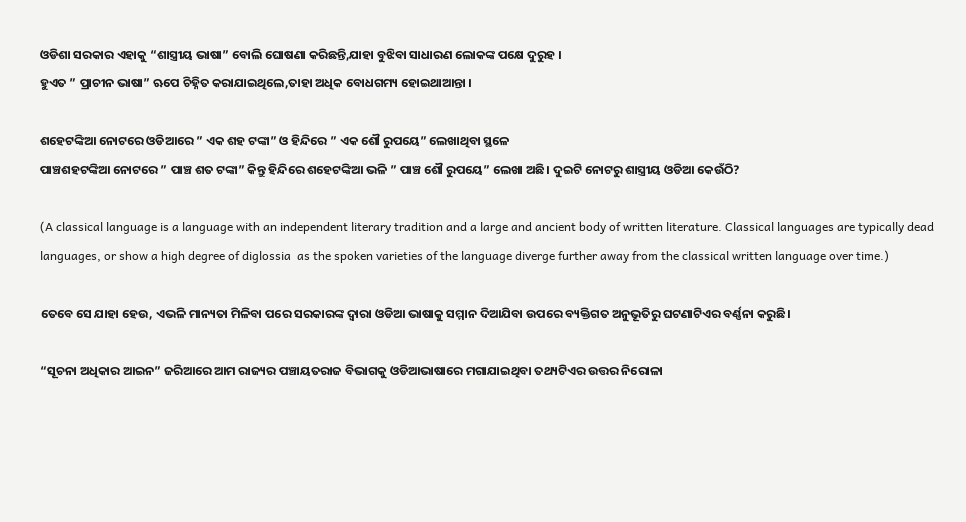ଓଡିଶା ସରକାର ଏହାକୁ “ଶାସ୍ତ୍ରୀୟ ଭାଷା” ବୋଲି ଘୋଷଣା କରିଛନ୍ତି,ଯାହା ବୁଝିବା ସାଧାରଣ ଲୋକଙ୍କ ପକ୍ଷେ ଦୁରୁହ ।
ହୁଏତ ” ପ୍ରାଚୀନ ଭାଷା” ଋପେ ଚିହ୍ନିତ କରାଯାଇଥିଲେ,ତାହା ଅଧିକ ବୋଧଗମ୍ୟ ହୋଇଥାଆନ୍ତା ।

ଶହେଟଙ୍କିଆ ନୋଟରେ ଓଡିଆରେ ” ଏକ ଶହ ଟଙ୍କା” ଓ ହିନ୍ଦିରେ ” ଏକ ଶୌ ରୁପୟେ” ଲେଖାଥିବା ସ୍ଥଳେ
ପାଞ୍ଚଶହଟଙ୍କିଆ ନୋଟରେ ” ପାଞ୍ଚ ଶତ ଟଙ୍କା” କିନ୍ତୁ ହିନ୍ଦିରେ ଶହେଟଙ୍କିଆ ଭଳି ” ପାଞ୍ଚ ଶୌ ରୁପୟେ” ଲେଖା ଅଛି। ଦୁଇଟି ନୋଟରୁ ଶାସ୍ତ୍ରୀୟ ଓଡିଆ କେଉଁଠି?

(A classical language is a language with an independent literary tradition and a large and ancient body of written literature. Classical languages are typically dead languages, or show a high degree of diglossia  as the spoken varieties of the language diverge further away from the classical written language over time.)

ତେବେ ସେ ଯାହା ହେଉ, ଏଭଳି ମାନ୍ୟତା ମିଳିବା ପରେ ସରକାରଙ୍କ ଦ୍ୱାରା ଓଡିଆ ଭାଷାକୁ ସମ୍ମାନ ଦିଆଯିବା ଉପରେ ବ୍ୟକ୍ତିଗତ ଅନୁଭୂତିରୁ ଘଟଣାଟିଏର ବର୍ଣ୍ଣନା କରୁଛି।

“ସୂଚନା ଅଧିକାର ଆଇନ” ଜରିଆରେ ଆମ ରାଜ୍ୟର ପଞ୍ଚାୟତରାଜ ବିଭାଗକୁ ଓଡିଆଭାଷାରେ ମଗାଯାଇଥିବା ତଥ୍ୟଟିଏର ଉତ୍ତର ନିରୋଳା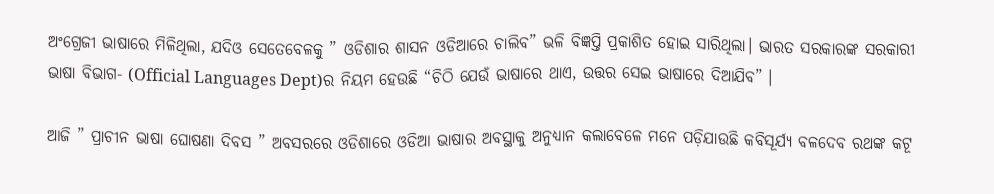ଅଂଗ୍ରେଜୀ ଭାଷାରେ ମିଳିଥିଲା, ଯଦିଓ ସେତେବେଳକୁ ” ଓଡିଶାର ଶାସନ ଓଡିଆରେ ଚାଲିବ” ଭଳି ବିଜ୍ଞପ୍ତି ପ୍ରକାଶିତ ହୋଇ ସାରିଥିଲା। ଭାରତ ସରକାରଙ୍କ ସରକାରୀ ଭାଷା ବିଭାଗ- (Official Languages Dept)ର ନିୟମ ହେଉଛି “ଚିଠି ଯେଉଁ ଭାଷାରେ ଥାଏ, ଉତ୍ତର ସେଇ ଭାଷାରେ ଦିଆଯିବ” ।

ଆଜି ” ପ୍ରାଚୀନ ଭାଷା ଘୋଷଣା ଦିବସ ” ଅବସରରେ ଓଡିଶାରେ ଓଡିଆ ଭାଷାର ଅବସ୍ଥାକୁ ଅନୁଧ୍ୟାନ କଲାବେଳେ ମନେ ପଡ଼ିଯାଉଛି କବିସୂର୍ଯ୍ଯ ବଳଦେବ ରଥଙ୍କ କଟୂ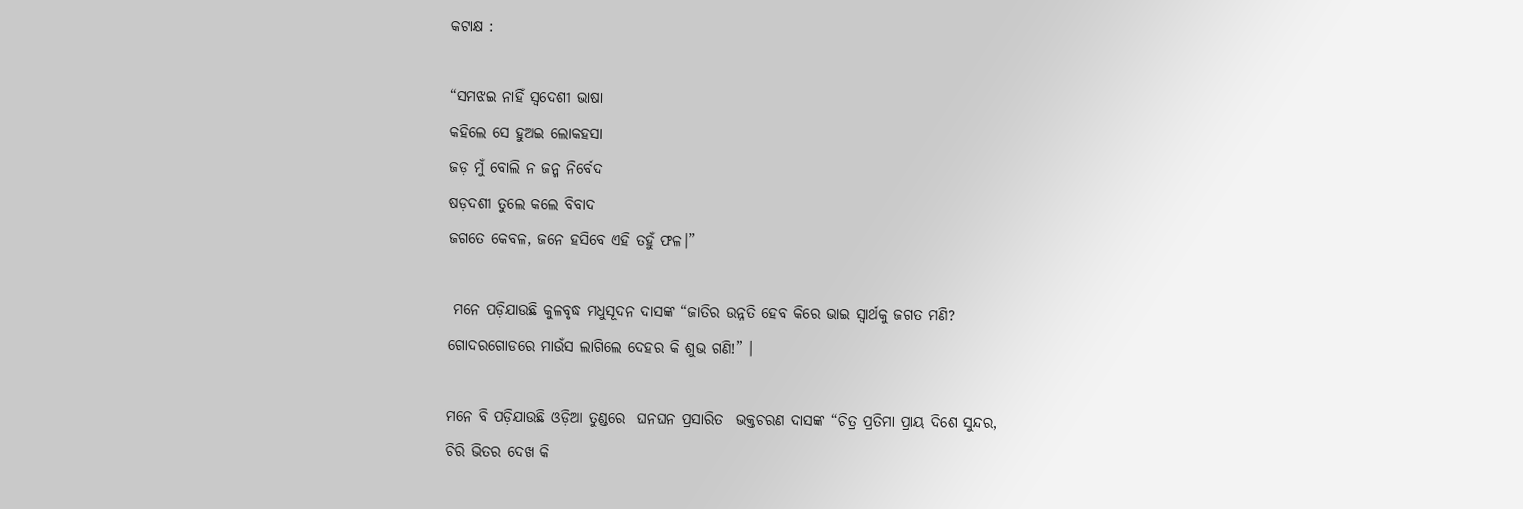କଟାକ୍ଷ :

“ସମଝଇ ନାହିଁ ସ୍ୱଦେଶୀ ଭାଷା
କହିଲେ ସେ ହୁଅଇ ଲୋକହସା
ଜଡ଼ ମୁଁ ବୋଲି ନ ଜନ୍ମ ନିର୍ବେଦ
ଷଡ଼ଦଶୀ ତୁଲେ କଲେ ବିବାଦ
ଜଗତେ କେବଳ, ଜନେ ହସିବେ ଏହି ତହୁଁ ଫଳ।”

 ମନେ ପଡ଼ିଯାଉଛି କୁଳବୃଦ୍ଧ ମଧୁସୂଦନ ଦାସଙ୍କ “ଜାତିର ଉନ୍ନତି ହେବ କିରେ ଭାଇ ସ୍ୱାର୍ଥକୁ ଜଗତ ମଣି?
ଗୋଦରଗୋଡରେ ମାଉଁସ ଲାଗିଲେ ଦେହର କି ଶୁଭ ଗଣି!” ।

ମନେ ବି ପଡ଼ିଯାଉଛି ଓଡ଼ିଆ ତୁଣ୍ଡରେ  ଘନଘନ ପ୍ରସାରିତ  ଭକ୍ତଚରଣ ଦାସଙ୍କ “ଚିତ୍ର ପ୍ରତିମା ପ୍ରାୟ ଦିଶେ ସୁନ୍ଦର,
ଚିରି ଭିତର ଦେଖ କି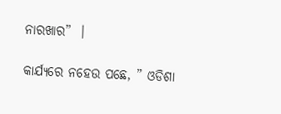ନାରଖାର”  ।

କାର୍ଯ୍ୟରେ ନହେଉ ପଛେ, ” ଓଡିଶା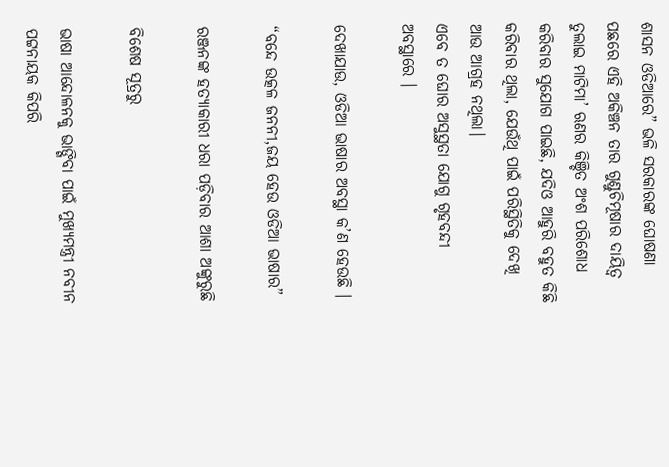ଶାସନ ଓଡିଆରେ” ଭଳି ସରକାରଙ୍କ ଘୋଷଣା ପଛରେ ଏହି ଅକିଞ୍ଚନ ତାର ଗୁଣ୍ଡୁଚିମୂଷାର ଦାୟିତ୍ୱ ତୁଲାଇ ମାଟିମା’ ଋଣର କିଞ୍ଚିତ ଅଂଶ ପରିଶୋଧ କରିବାର ସୁଯୋଗ ପାଇଛି, ଯଦିଓ ଆହୁରି ବହୁତ କିଛି କରିବାର ଥିଲା, ଯେଉଁଥି ପାଇଁ ପରିସ୍ଥିତିକୁ ଦେଖି ଆଉ ଆଗ୍ରହ ନଥିଲା।
ଏବେ ତ ଘୋର ଅସୁସ୍ଥତା ଯୋଗୁ ଗୃହବନ୍ଦୀ ଅବସ୍ଥାରେ ।

ଦେଖାଯାଉ, ଓଡିଆ ଭାଷାର ଅବସ୍ଥା କ’ଣ ହେଉଛି ।

“ବନ୍ଦେ ଉତ୍କଳ ଜନନୀ,ଜୟ ହେଉ ଓଡିଆ ଭାଷାର”

ରଞ୍ଜନଙ୍କ ହତ୍ୟାକାରୀ ଧରା ପଡ଼ିବାର ଆଶା ଅଙ୍କୁରୁଛି

ବିଶେଷ ସୂତ୍ରରୁ

ଭାଷା ଆନ୍ଦୋଳନକୁ ଭାଙ୍ଗିବା ପାଇଁ ମୁଖ୍ୟମନ୍ତ୍ରୀ ନବୀନ ପଟ୍ଟନାୟକ କିପରି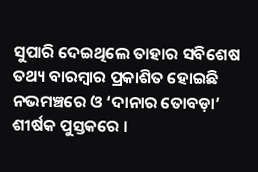ସୁପାରି ଦେଇଥିଲେ ତାହାର ସବିଶେଷ ତଥ୍ୟ ବାରମ୍ବାର ପ୍ରକାଶିତ ହୋଇଛି ନଭମଞ୍ଚରେ ଓ ‘ଦାନାର ତୋବଡ଼ା’ ଶୀର୍ଷକ ପୁସ୍ତକରେ ।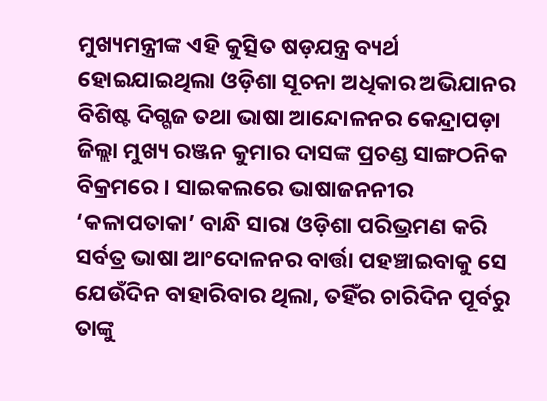ମୁଖ୍ୟମନ୍ତ୍ରୀଙ୍କ ଏହି କୁତ୍ସିତ ଷଡ଼ଯନ୍ତ୍ର ବ୍ୟର୍ଥ ହୋଇଯାଇଥିଲା ଓଡ଼ିଶା ସୂଚନା ଅଧିକାର ଅଭିଯାନର ବିଶିଷ୍ଟ ଦିଗ୍ଗଜ ତଥା ଭାଷା ଆନ୍ଦୋଳନର କେନ୍ଦ୍ରାପଡ଼ା ଜିଲ୍ଲା ମୁଖ୍ୟ ରଞ୍ଜନ କୁମାର ଦାସଙ୍କ ପ୍ରଚଣ୍ଡ ସାଙ୍ଗଠନିକ ବିକ୍ରମରେ । ସାଇକଲରେ ଭାଷାଜନନୀର ‘କଳାପତାକା’ ବାନ୍ଧି ସାରା ଓଡ଼ିଶା ପରିଭ୍ରମଣ କରି ସର୍ବତ୍ର ଭାଷା ଆଂଦୋଳନର ବାର୍ତ୍ତା ପହଞ୍ଚାଇବାକୁ ସେ ଯେଉଁଦିନ ବାହାରିବାର ଥିଲା, ତହିଁର ଚାରିଦିନ ପୂର୍ବରୁ ତାଙ୍କୁ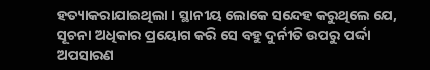ହତ୍ୟାକରାଯାଇଥିଲା । ସ୍ଥାନୀୟ ଲୋକେ ସନ୍ଦେହ କରୁଥିଲେ ଯେ, ସୂଚନା ଅଧିକାର ପ୍ରୟୋଗ କରି ସେ ବହୁ ଦୁର୍ନୀତି ଉପରୁ ପର୍ଦ୍ଦା ଅପସାରଣ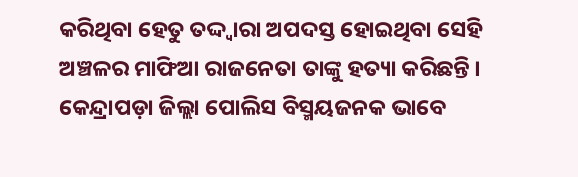କରିଥିବା ହେତୁ ତଦ୍ଦ୍ଵାରା ଅପଦସ୍ତ ହୋଇଥିବା ସେହି ଅଞ୍ଚଳର ମାଫିଆ ରାଜନେତା ତାଙ୍କୁ ହତ୍ୟା କରିଛନ୍ତି । କେନ୍ଦ୍ରାପଡ଼ା ଜିଲ୍ଲା ପୋଲିସ ବିସ୍ମୟଜନକ ଭାବେ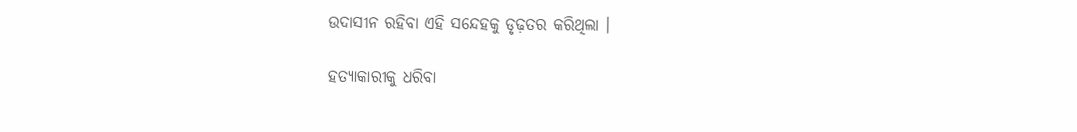ଉଦାସୀନ ରହିବା ଏହି ସନ୍ଦେହକୁ ଡୃଢ଼ତର କରିଥିଲା ।

ହତ୍ୟାକାରୀକୁ ଧରିବା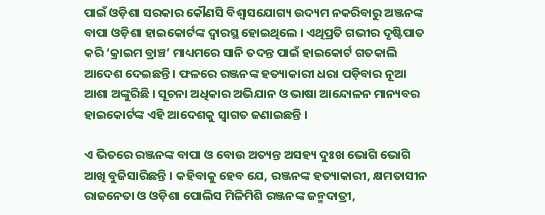ପାଇଁ ଓଡ଼ିଶା ସରକାର କୌଣସି ବିଶ୍ଵାସଯୋଗ୍ୟ ଉଦ୍ୟମ ନକରିବାରୁ ଅଞ୍ଜନଙ୍କ ବାପା ଓଡ଼ିଶା ହାଇକୋର୍ଟଙ୍କ ଦ୍ଵାରସ୍ଥ ହୋଇଥିଲେ । ଏଥିପ୍ରତି ଗଭୀର ଦୃଷ୍ଟିପାତ କରି ‘କ୍ରାଇମ ବ୍ରାଞ୍ଚ’ ମାଧ୍ୟମରେ ସାନି ତଦନ୍ତ ପାଇଁ ହାଇକୋର୍ଟ ଗତକାଲି ଆଦେଶ ଦେଇଛନ୍ତି । ଫଳରେ ରଞ୍ଜନଙ୍କ ହତ୍ୟାକାରୀ ଧରା ପଡ଼ିବାର ନୂଆ ଆଶା ଅଙ୍କୁରିଛି । ସୂଚନା ଅଧିକାର ଅଭିଯାନ ଓ ଭାଷା ଆନ୍ଦୋଳନ ମାନ୍ୟବର ହାଇକୋର୍ଟଙ୍କ ଏହି ଆଦେଶକୁ ସ୍ଵାଗତ ଜଣାଇଛନ୍ତି ।

ଏ ଭିତରେ ରଞ୍ଜନଙ୍କ ବାପା ଓ ବୋଉ ଅତ୍ୟନ୍ତ ଅସହ୍ୟ ଦୁଃଖ ଭୋଗି ଭୋଗି ଆଖି ବୁଜିସାରିଛନ୍ତି । କହିବାକୁ ହେବ ଯେ, ରଞ୍ଜନଙ୍କ ହତ୍ୟାକାରୀ, କ୍ଷମତାସୀନ ରାଜନେତା ଓ ଓଡ଼ିଶା ପୋଲିସ ମିଳିମିଶି ରଞ୍ଜନଙ୍କ ଜନ୍ମଦାତ୍ରୀ,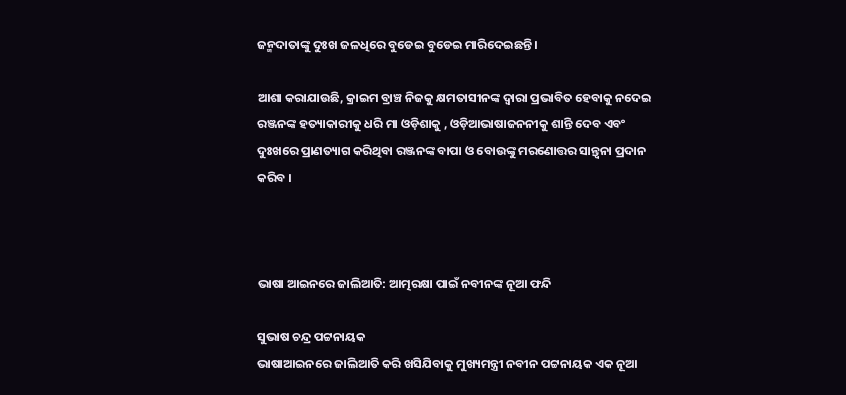ଜନ୍ମଦାତାଙ୍କୁ ଦୁଃଖ ଜଳଧିରେ ବୁଡେଇ ବୁଡେଇ ମାରିଦେଇଛନ୍ତି ।

ଆଶା କରାଯାଉଛି, କ୍ରାଇମ ବ୍ରାଞ୍ଚ ନିଜକୁ କ୍ଷମତାସୀନଙ୍କ ଦ୍ଵାରା ପ୍ରଭାବିତ ହେବାକୁ ନଦେଇ ରଞ୍ଜନଙ୍କ ହତ୍ୟାକାରୀକୁ ଧରି ମା ଓଡ଼ିଶାକୁ , ଓଡ଼ିଆଭାଷାଜନନୀକୁ ଶାନ୍ତି ଦେବ ଏବଂ ଦୁଃଖରେ ପ୍ରାଣତ୍ୟାଗ କରିଥିବା ରଞ୍ଜନଙ୍କ ବାପା ଓ ବୋଉଙ୍କୁ ମରଣୋତ୍ତର ସାନ୍ତ୍ଵନା ପ୍ରଦାନ କରିବ ।



ଭାଷା ଆଇନରେ ଜାଲିଆତି: ଆତ୍ମରକ୍ଷା ପାଇଁ ନବୀନଙ୍କ ନୂଆ ଫନ୍ଦି

ସୁଭାଷ ଚନ୍ଦ୍ର ପଟ୍ଟନାୟକ
ଭାଷାଆଇନରେ ଜାଲିଆତି କରି ଖସିଯିବାକୁ ମୁଖ୍ୟମନ୍ତ୍ରୀ ନବୀନ ପଟ୍ଟନାୟକ ଏକ ନୂଆ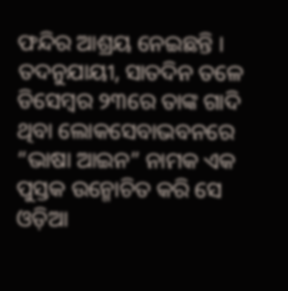ଫନ୍ଦିର ଆଶ୍ରୟ ନେଇଛନ୍ତି । ତଦନୁଯାୟୀ, ସାତଦିନ ତଳେ ଡିସେମ୍ବର ୨୩ରେ ତାଙ୍କ ଗାଦି ଥିବା ଲୋକସେବାଭବନରେ “ଭାଷା ଆଇନ” ନାମକ ଏକ ପୁସ୍ତକ ଉନ୍ମୋଚିତ କରି ସେ ଓଡ଼ିଆ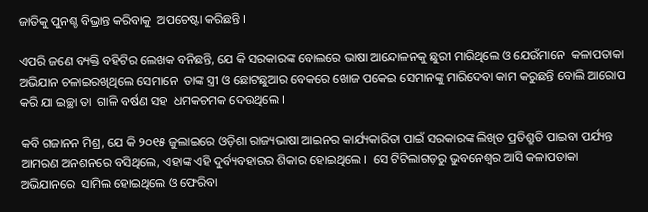ଜାତିକୁ ପୁନଶ୍ଚ ବିଭ୍ରାନ୍ତ କରିବାକୁ  ଅପଚେଷ୍ଟା କରିଛନ୍ତି ।

ଏପରି ଜଣେ ବ୍ୟକ୍ତି ବହିଟିର ଲେଖକ ବନିଛନ୍ତି, ଯେ କି ସରକାରଙ୍କ ବୋଲରେ ଭାଷା ଆନ୍ଦୋଳନକୁ ଛୁରୀ ମାରିଥିଲେ ଓ ଯେଉଁମାନେ  କଳାପତାକା ଅଭିଯାନ ଚଳାଇରଖିଥିଲେ ସେମାନେ  ତାଙ୍କ ସ୍ତ୍ରୀ ଓ ଛୋଟଛୁଆର ବେକରେ ଖୋଜ ପକେଇ ସେମାନଙ୍କୁ ମାରିଦେବା କାମ କରୁଛନ୍ତି ବୋଲି ଆରୋପ କରି ଯା ଇଚ୍ଛା ତା  ଗାଳି ବର୍ଷଣ ସହ  ଧମକଚମକ ଦେଉଥିଲେ ।

କବି ଗଜାନନ ମିଶ୍ର, ଯେ କି ୨୦୧୫ ଜୁଲାଇରେ ଓଡ଼ିଶା ରାଜ୍ୟଭାଷା ଆଇନର କାର୍ଯ୍ୟକାରିତା ପାଇଁ ସରକାରଙ୍କ ଲିଖିତ ପ୍ରତିଶ୍ରୁତି ପାଇବା ପର୍ଯ୍ୟନ୍ତ ଆମରଣ ଅନଶନରେ ବସିଥିଲେ, ଏହାଙ୍କ ଏହି ଦୁର୍ବ୍ୟବହାରର ଶିକାର ହୋଇଥିଲେ ।  ସେ ଟିଟିଲାଗଡ଼ରୁ ଭୁବନେଶ୍ବର ଆସି କଳାପତାକା ଅଭିଯାନରେ  ସାମିଲ ହୋଇଥିଲେ ଓ ଫେରିବା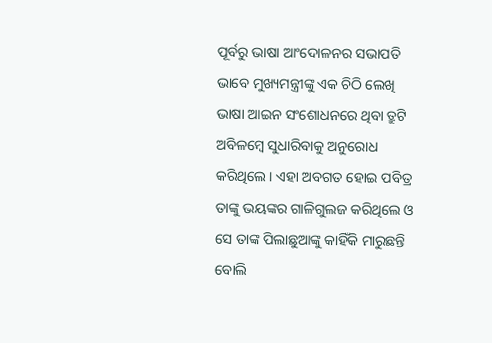ପୂର୍ବରୁ ଭାଷା ଆଂଦୋଳନର ସଭାପତି ଭାବେ ମୁଖ୍ୟମନ୍ତ୍ରୀଙ୍କୁ ଏକ ଚିଠି ଲେଖି ଭାଷା ଆଇନ ସଂଶୋଧନରେ ଥିବା ତ୍ରୁଟି ଅବିଳମ୍ବେ ସୁଧାରିବାକୁ ଅନୁରୋଧ କରିଥିଲେ । ଏହା ଅବଗତ ହୋଇ ପବିତ୍ର ତାଙ୍କୁ ଭୟଙ୍କର ଗାଳିଗୁଲଜ କରିଥିଲେ ଓ ସେ ତାଙ୍କ ପିଲାଛୁଆଙ୍କୁ କାହିଁକି ମାରୁଛନ୍ତି ବୋଲି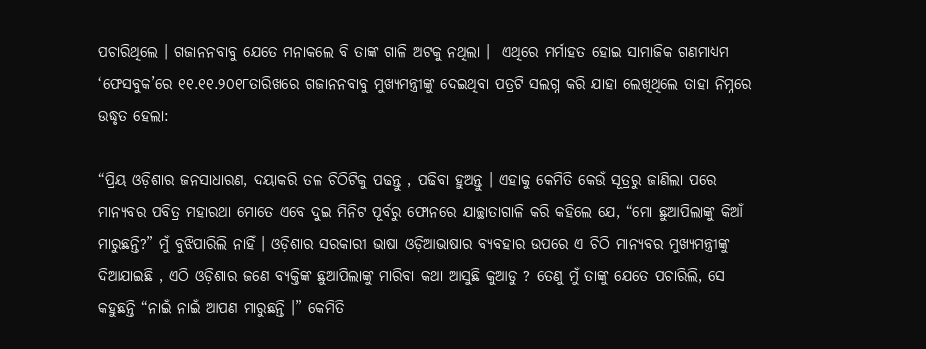ପଚାରିଥିଲେ । ଗଜାନନବାବୁ ଯେତେ ମନାକଲେ ବି ତାଙ୍କ ଗାଳି ଅଟକୁ ନଥିଲା ।  ଏଥିରେ ମର୍ମାହତ ହୋଇ ସାମାଜିକ ଗଣମାଧ୍ୟମ ‘ଫେସବୁକ’ରେ ୧୧.୧୧.୨୦୧୮ତାରିଖରେ ଗଜାନନବାବୁ ମୁଖ୍ୟମନ୍ତ୍ରୀଙ୍କୁ ଦେଇଥିବା ପତ୍ରଟି ସଲଗ୍ନ କରି ଯାହା ଲେଖିଥିଲେ ତାହା ନିମ୍ନରେ ଉଦ୍ଧୃତ ହେଲା:

“ପ୍ରିୟ ଓଡ଼ିଶାର ଜନସାଧାରଣ, ଦୟାକରି ତଳ ଚିଠିଟିକୁ ପଢନ୍ତୁ , ପଢିବା ହୁଅନ୍ତୁ । ଏହାକୁ କେମିତି କେଉଁ ସୂତ୍ରରୁ ଜାଣିଲା ପରେ ମାନ୍ୟବର ପବିତ୍ର ମହାରଥା ମୋତେ ଏବେ ଦୁଇ ମିନିଟ ପୂର୍ବରୁ ଫୋନରେ ଯାଚ୍ଛାତାଗାଳି କରି କହିଲେ ଯେ, “ମୋ ଛୁଆପିଲାଙ୍କୁ କିଆଁ ମାରୁଛନ୍ତି?” ମୁଁ ବୁଝିପାରିଲି ନାହିଁ । ଓଡ଼ିଶାର ସରକାରୀ ଭାଷା ଓଡ଼ିଆଭାଷାର ବ୍ୟବହାର ଉପରେ ଏ ଚିଠି ମାନ୍ୟବର ମୁଖ୍ୟମନ୍ତ୍ରୀଙ୍କୁ ଦିଆଯାଇଛି , ଏଠି ଓଡ଼ିଶାର ଜଣେ ବ୍ୟକ୍ତିଙ୍କ ଛୁଆପିଲାଙ୍କୁ ମାରିବା କଥା ଆସୁଛି କୁଆଡୁ ? ତେଣୁ ମୁଁ ତାଙ୍କୁ ଯେତେ ପଚାରିଲି, ସେ କହୁଛନ୍ତି “ନାଇଁ ନାଇଁ ଆପଣ ମାରୁଛନ୍ତି ।” କେମିତି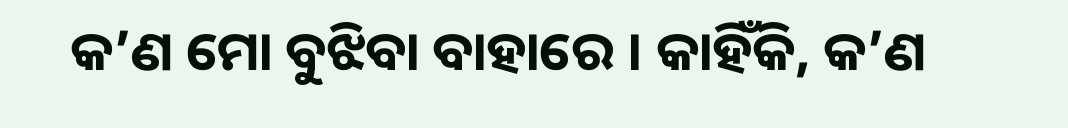କ’ଣ ମୋ ବୁଝିବା ବାହାରେ । କାହିଁକି, କ’ଣ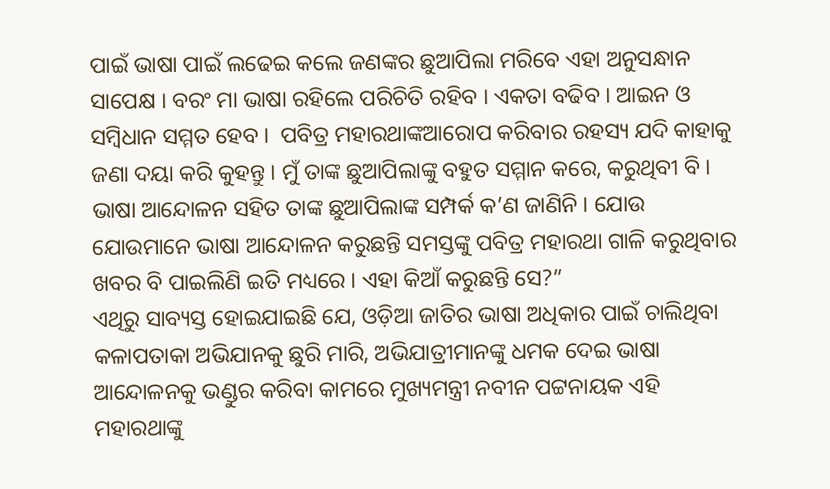ପାଇଁ ଭାଷା ପାଇଁ ଲଢେଇ କଲେ ଜଣଙ୍କର ଛୁଆପିଲା ମରିବେ ଏହା ଅନୁସନ୍ଧାନ ସାପେକ୍ଷ । ବରଂ ମା ଭାଷା ରହିଲେ ପରିଚିତି ରହିବ । ଏକତା ବଢିବ । ଆଇନ ଓ ସମ୍ବିଧାନ ସମ୍ମତ ହେବ ।  ପବିତ୍ର ମହାରଥାଙ୍କଆରୋପ କରିବାର ରହସ୍ୟ ଯଦି କାହାକୁ ଜଣା ଦୟା କରି କୁହନ୍ତୁ । ମୁଁ ତାଙ୍କ ଛୁଆପିଲାଙ୍କୁ ବହୁତ ସମ୍ମାନ କରେ, କରୁଥିବୀ ବି । ଭାଷା ଆନ୍ଦୋଳନ ସହିତ ତାଙ୍କ ଛୁଆପିଲାଙ୍କ ସମ୍ପର୍କ କ’ଣ ଜାଣିନି । ଯୋଉ ଯୋଉମାନେ ଭାଷା ଆନ୍ଦୋଳନ କରୁଛନ୍ତି ସମସ୍ତଙ୍କୁ ପବିତ୍ର ମହାରଥା ଗାଳି କରୁଥିବାର ଖବର ବି ପାଇଲିଣି ଇତି ମଧ୍ୟରେ । ଏହା କିଆଁ କରୁଛନ୍ତି ସେ?”
ଏଥିରୁ ସାବ୍ୟସ୍ତ ହୋଇଯାଇଛି ଯେ, ଓଡ଼ିଆ ଜାତିର ଭାଷା ଅଧିକାର ପାଇଁ ଚାଲିଥିବା କଳାପତାକା ଅଭିଯାନକୁ ଛୁରି ମାରି, ଅଭିଯାତ୍ରୀମାନଙ୍କୁ ଧମକ ଦେଇ ଭାଷା ଆନ୍ଦୋଳନକୁ ଭଣ୍ଡୁର କରିବା କାମରେ ମୁଖ୍ୟମନ୍ତ୍ରୀ ନବୀନ ପଟ୍ଟନାୟକ ଏହି ମହାରଥାଙ୍କୁ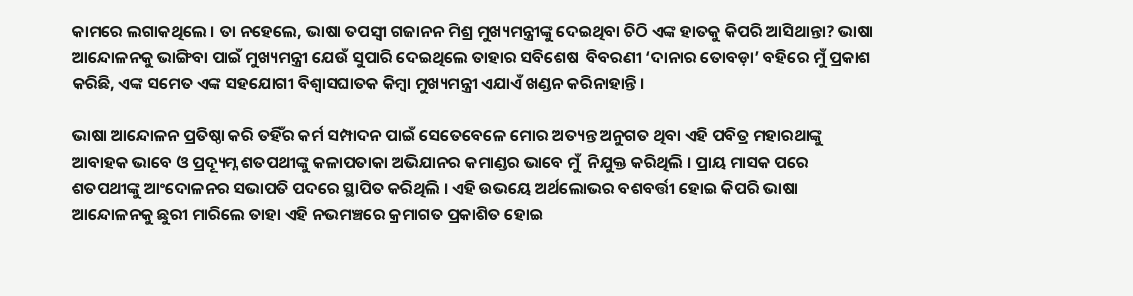କାମରେ ଲଗାକଥିଲେ । ତା ନହେଲେ, ଭାଷା ତପସ୍ଵୀ ଗଜାନନ ମିଶ୍ର ମୁଖ୍ୟମନ୍ତ୍ରୀଙ୍କୁ ଦେଇଥିବା ଚିଠି ଏଙ୍କ ହାତକୁ କିପରି ଆସିଥାନ୍ତା? ଭାଷା ଆନ୍ଦୋଳନକୁ ଭାଙ୍ଗିବା ପାଇଁ ମୁଖ୍ୟମନ୍ତ୍ରୀ ଯେଉଁ ସୁପାରି ଦେଇଥିଲେ ତାହାର ସବିଶେଷ  ବିବରଣୀ ‘ଦାନାର ତୋବଡ଼ା’ ବହିରେ ମୁଁ ପ୍ରକାଶ କରିଛି, ଏଙ୍କ ସମେତ ଏଙ୍କ ସହଯୋଗୀ ବିଶ୍ଵାସଘାତକ କିମ୍ବା ମୁଖ୍ୟମନ୍ତ୍ରୀ ଏଯାଏଁ ଖଣ୍ଡନ କରିନାହାନ୍ତି ।

ଭାଷା ଆନ୍ଦୋଳନ ପ୍ରତିଷ୍ଠା କରି ତହିଁର କର୍ମ ସମ୍ପାଦନ ପାଇଁ ସେତେବେଳେ ମୋର ଅତ୍ୟନ୍ତ ଅନୁଗତ ଥିବା ଏହି ପବିତ୍ର ମହାରଥାଙ୍କୁ ଆବାହକ ଭାବେ ଓ ପ୍ରଦ୍ୟୂମ୍ନ ଶତପଥୀଙ୍କୁ କଳାପତାକା ଅଭିଯାନର କମାଣ୍ଡର ଭାବେ ମୁଁ  ନିଯୁକ୍ତ କରିଥିଲି । ପ୍ରାୟ ମାସକ ପରେ ଶତପଥୀଙ୍କୁ ଆଂଦୋଳନର ସଭାପତି ପଦରେ ସ୍ଥାପିତ କରିଥିଲି । ଏହି ଉଭୟେ ଅର୍ଥଲୋଭର ବଶବର୍ତ୍ତୀ ହୋଇ କିପରି ଭାଷା ଆନ୍ଦୋଳନକୁ ଛୁରୀ ମାରିଲେ ତାହା ଏହି ନଭମଞ୍ଚରେ କ୍ରମାଗତ ପ୍ରକାଶିତ ହୋଇ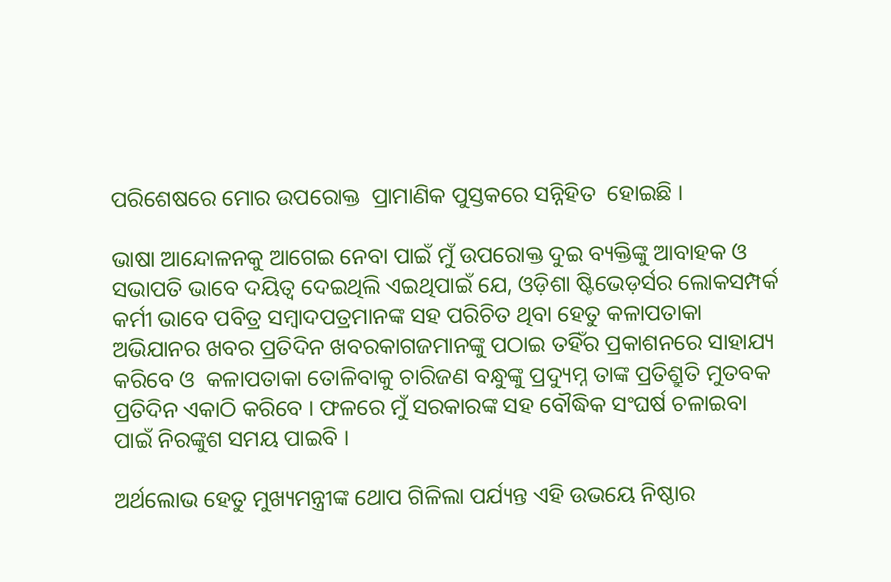ପରିଶେଷରେ ମୋର ଉପରୋକ୍ତ  ପ୍ରାମାଣିକ ପୁସ୍ତକରେ ସନ୍ନିହିତ  ହୋଇଛି ।

ଭାଷା ଆନ୍ଦୋଳନକୁ ଆଗେଇ ନେବା ପାଇଁ ମୁଁ ଉପରୋକ୍ତ ଦୁଇ ବ୍ୟକ୍ତିଙ୍କୁ ଆବାହକ ଓ ସଭାପତି ଭାବେ ଦୟିତ୍ଵ ଦେଇଥିଲି ଏଇଥିପାଇଁ ଯେ, ଓଡ଼ିଶା ଷ୍ଟିଭେଡ଼ର୍ସର ଲୋକସମ୍ପର୍କ କର୍ମୀ ଭାବେ ପବିତ୍ର ସମ୍ବାଦପତ୍ରମାନଙ୍କ ସହ ପରିଚିତ ଥିବା ହେତୁ କଳାପତାକା ଅଭିଯାନର ଖବର ପ୍ରତିଦିନ ଖବରକାଗଜମାନଙ୍କୁ ପଠାଇ ତହିଁର ପ୍ରକାଶନରେ ସାହାଯ୍ୟ କରିବେ ଓ  କଳାପତାକା ତୋଳିବାକୁ ଚାରିଜଣ ବନ୍ଧୁଙ୍କୁ ପ୍ରଦ୍ୟୁମ୍ନ ତାଙ୍କ ପ୍ରତିଶ୍ରୁତି ମୁତବକ  ପ୍ରତିଦିନ ଏକାଠି କରିବେ । ଫଳରେ ମୁଁ ସରକାରଙ୍କ ସହ ବୌଦ୍ଧିକ ସଂଘର୍ଷ ଚଳାଇବା ପାଇଁ ନିରଙ୍କୁଶ ସମୟ ପାଇବି ।

ଅର୍ଥଲୋଭ ହେତୁ ମୁଖ୍ୟମନ୍ତ୍ରୀଙ୍କ ଥୋପ ଗିଳିଲା ପର୍ଯ୍ୟନ୍ତ ଏହି ଉଭୟେ ନିଷ୍ଠାର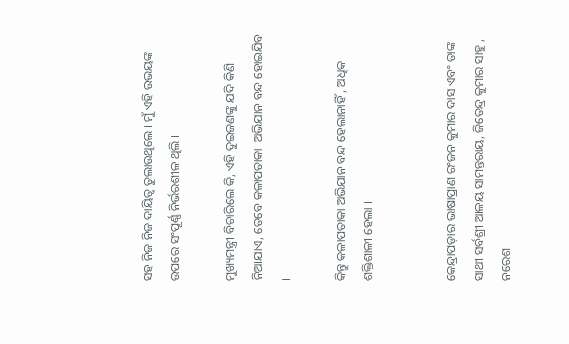ସହ ନିଜ ନିଜ ଦାୟିତ୍ଵ ତୁଲାଉଥିଲେ । ମୁଁ ଏହି ଉଭୟଙ୍କ ଉପରେ ସଂପୂର୍ଣ୍ଣ ନିର୍ଭରଶୀଳ ଥିଲି ।

ମୁଖ୍ୟମନ୍ତ୍ରୀ ବିଚାରିଲେ କି, ଏହି ଦୁଇଜଣଙ୍କୁ ଯଦି କିଣି ନିଆଯାଏ, ତେବେ କଳାପତାକା  ଅଭିଯାନ ବନ୍ଦ ହୋଇଯିବ ।

କିନ୍ତୁ କଳାପତାକା ଅଭିଯାନ ବନ୍ଦ ହେଲାନାହିଁ , ଅଧିକ ଶକ୍ତିଶାଳୀ ହେଲା ।


କେନ୍ଦ୍ରାପଡ଼ାର ଭାଷାପ୍ରାଣ ରଂଜନ କୁମାର ଦାସ ଏବଂ ତାଙ୍କ ସାଥୀ ସର୍ବଶ୍ରୀ ଆଳୟ ସାମନ୍ତରାୟ, ଜିତେନ୍ଦ୍ର କୁମାର ସାହୁ , ନରେଶ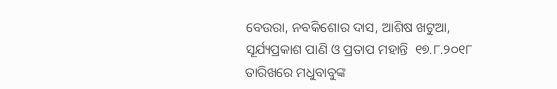ବେଉରା, ନବକିଶୋର ଦାସ, ଆଶିଷ ଖଟୁଆ, ସୂର୍ଯ୍ୟପ୍ରକାଶ ପାଣି ଓ ପ୍ରତାପ ମହାନ୍ତି  ୧୭.୮.୨୦୧୮ ତାରିଖରେ ମଧୁବାବୁଙ୍କ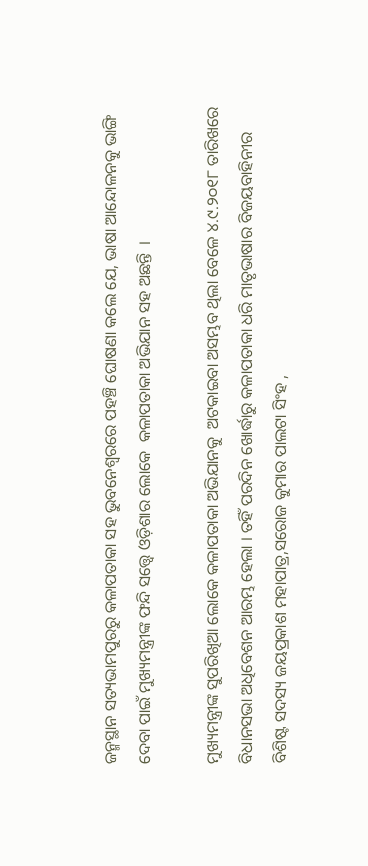ଜନ୍ମସ୍ଥାନ ସତ୍ୟଭାମପୁରରୁ କଳାପତାକା ସହ ଭୁବନେଶ୍ଵରରେ ପହଞ୍ଚି ଘୋଷଣା କଲେ ଯେ, ଭାଷା ଆନ୍ଦୋଳନକୁ ଭାଙ୍ଗି ଦେବା ପାଇଁ ମୁଖ୍ୟମନ୍ତ୍ରୀଙ୍କ ଫନ୍ଦି ସତ୍ତ୍ୱେ ଓଡ଼ିଶାର ଲୋକେ  କଳାପତାକା ଅଭିଯାନ ସହ ଅଛନ୍ତି  ।

ମୁଖ୍ୟମନ୍ତ୍ରୀଙ୍କ ସୁପରିଖିଆ ଲୋକେ କଳାପତାକା ଅଭିଯାନକୁ  ଅଟକାଇବା ଅସମ୍ଭବ ଥିଲା ବେଳେ ୪.୯.୨୦୧୮ ତାରିଖରେ ବିଧାନସଭା ଅଧିବେଶନ ଆରମ୍ଭ ହେଲା । ତହିଁ ପରଦିନ ଖୋର୍ଦ୍ଧାରୁ କଳାପତାକା ଧରି ମାତୃଭାଷାର ବିଜୟବାହିନୀର ବିଶିଷ୍ଟ ସଦସ୍ୟ ଜୟପ୍ରକାଶ ମହାପାତ୍ର,ସରୋଜ କୁମାର ପାଲଟା ସିଂହ ,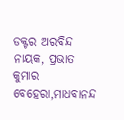ଡକ୍ଟର ଅରବିନ୍ଦ ନାୟକ, ପ୍ରଭାତ କୁମାର ବେହେରା,ମାଧବାନନ୍ଦ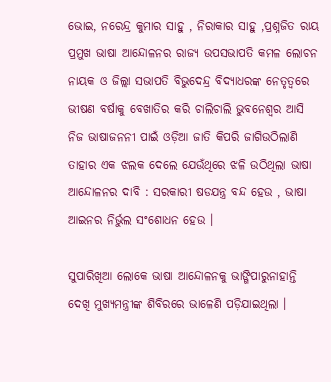ଭୋଇ, ନରେନ୍ଦ୍ର କୁମାର ସାହୁ , ନିରାକାର ସାହୁ ,ପ୍ରଶ୍ନଜିତ ରାୟ ପ୍ରମୁଖ ଭାଷା ଆନ୍ଦୋଳନର ରାଜ୍ୟ ଉପସଭାପତି କମଳ ଲୋଚନ ନାୟକ ଓ ଜିଲ୍ଲା ସଭାପତି ବିଭୁଦେନ୍ଦ୍ର ବିଦ୍ୟାଧରଙ୍କ ନେତୃତ୍ଵରେ ଭୀଷଣ ବର୍ଷାକୁ ବେଖାତିର କରି ଚାଲିଚାଲି ଭୁବନେଶ୍ୱର ଆସି ନିଜ ଭାଷାଜନନୀ ପାଇଁ ଓଡ଼ିଆ ଜାତି କିପରି ଜାଗିଉଠିଲାଣି ତାହାର ଏକ ଝଲକ ଦେଲେ ଯେଉଁଥିରେ ଝଳି ଉଠିଥିଲା ଭାଷା ଆନ୍ଦୋଳନର ଦାବି : ସରକାରୀ ଷଡଯନ୍ତ୍ର ବନ୍ଦ ହେଉ , ଭାଷା ଆଇନର ନିର୍ଭୁଲ ସଂଶୋଧନ ହେଉ ।

ସୁପାରିଖିଆ ଲୋକେ ଭାଷା ଆନ୍ଦୋଳନକୁ ଭାଙ୍ଗିପାରୁନାହାନ୍ତି ଦେଖି ମୁଖ୍ୟମନ୍ତ୍ରୀଙ୍କ ଶିବିରରେ ଭାଳେଣି ପଡ଼ିଯାଇଥିଲା ।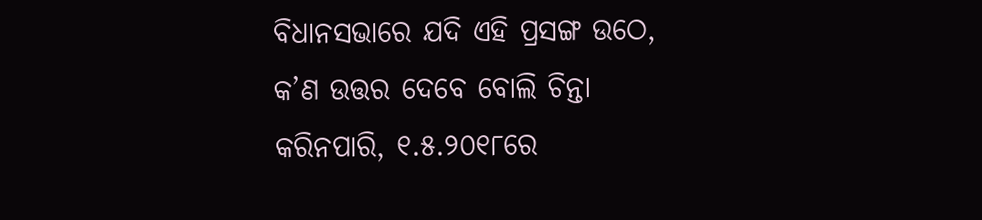ବିଧାନସଭାରେ ଯଦି ଏହି ପ୍ରସଙ୍ଗ ଉଠେ, କ’ଣ ଉତ୍ତର ଦେବେ ବୋଲି ଚିନ୍ତା କରିନପାରି, ୧.୫.୨୦୧୮ରେ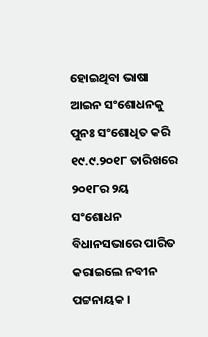ହୋଇଥିବା ଭାଷା ଆଇନ ସଂଶୋଧନକୁ ପୁନଃ ସଂଶୋଧିତ କରି  ୧୯.୯.୨୦୧୮ ତାରିଖରେ ୨୦୧୮ର ୨ୟ ସଂଶୋଧନ ବିଧାନସଭାରେ ପାରିତ କରାଇଲେ ନବୀନ ପଟ୍ଟନାୟକ ।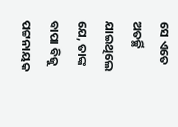ସେ ଏତେ ଅତର୍ଚ୍ଛି ଯାଇଥିଲେ ଯେ, ତାଙ୍କ ବାପା ବିଜୁ ପଟ୍ଟନାୟକ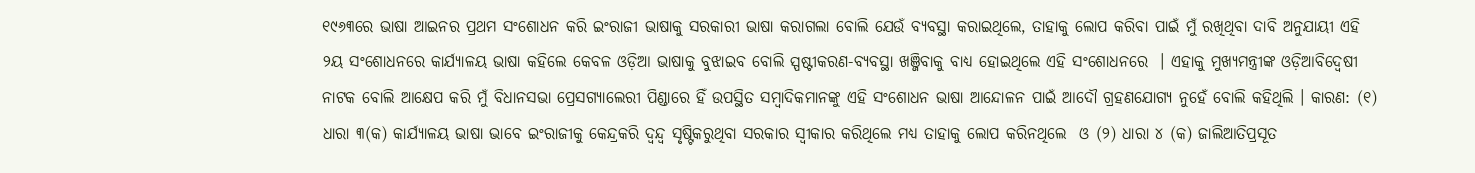୧୯୬୩ରେ ଭାଷା ଆଇନର ପ୍ରଥମ ସଂଶୋଧନ କରି ଇଂରାଜୀ ଭାଷାକୁ ସରକାରୀ ଭାଷା କରାଗଲା ବୋଲି ଯେଉଁ ବ୍ୟବସ୍ଥା କରାଇଥିଲେ, ତାହାକୁ ଲୋପ କରିବା ପାଇଁ ମୁଁ ରଖିଥିବା ଦାବି ଅନୁଯାୟୀ ଏହି ୨ୟ ସଂଶୋଧନରେ କାର୍ଯ୍ୟାଳୟ ଭାଷା କହିଲେ କେବଳ ଓଡ଼ିଆ ଭାଷାକୁ ବୁଝାଇବ ବୋଲି ସ୍ପଷ୍ଟୀକରଣ-ବ୍ୟବସ୍ଥା ଖଞ୍ଜିବାକୁ ବାଧ୍ୟ ହୋଇଥିଲେ ଏହି ସଂଶୋଧନରେ  । ଏହାକୁ ମୁଖ୍ୟମନ୍ତ୍ରୀଙ୍କ ଓଡ଼ିଆବିଦ୍ଵେଷୀ ନାଟକ ବୋଲି ଆକ୍ଷେପ କରି ମୁଁ ବିଧାନସଭା ପ୍ରେସଗ୍ୟାଲେରୀ ପିଣ୍ଡାରେ ହିଁ ଉପସ୍ଥିତ ସମ୍ବାଦିକମାନଙ୍କୁ ଏହି ସଂଶୋଧନ ଭାଷା ଆନ୍ଦୋଳନ ପାଇଁ ଆଦୌ ଗ୍ରହଣଯୋଗ୍ୟ ନୁହେଁ ବୋଲି କହିଥିଲି । କାରଣ: (୧) ଧାରା ୩(କ) କାର୍ଯ୍ୟାଳୟ ଭାଷା ଭାବେ ଇଂରାଜୀକୁ କେନ୍ଦ୍ରକରି ଦ୍ଵନ୍ଦ୍ଵ ସୃଷ୍ଟିକରୁଥିବା ସରକାର ସ୍ଵୀକାର କରିଥିଲେ ମଧ୍ୟ ତାହାକୁ ଲୋପ କରିନଥିଲେ  ଓ (୨) ଧାରା ୪ (କ) ଜାଲିଆତିପ୍ରସୂତ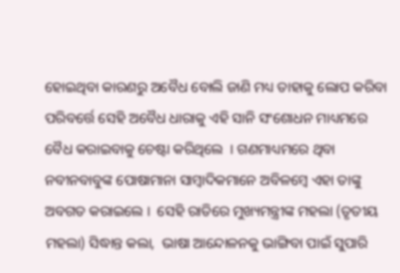ହୋଇଥିବା କାରଣରୁ ଅବୈଧ ବୋଲି ଜାଣି ମଧ୍ୟ ତାହାକୁ ଲୋପ କରିବା ପରିବର୍ତ୍ତେ ସେହି ଅବୈଧ ଧାରାକୁ ଏହି ସାନି ସଂଶୋଧନ ମାଧ୍ୟମରେ ବୈଧ କରାଇବାକୁ ଚେଷ୍ଟା କରିଥିଲେ  । ଗଣମାଧ୍ୟମରେ ଥିବା ନବୀନବାବୁଙ୍କ ପୋଷାମାନା ସାମ୍ବାଦିକମାନେ ଅବିଳମ୍ବେ ଏହା ତାଙ୍କୁ ଅବଗତ କରାଇଲେ ।  ସେହି ରାତିରେ ମୁଖ୍ୟମନ୍ତ୍ରୀଙ୍କ ମହଲା (ତୃତୀୟ ମହଲା) ସିଦ୍ଧାନ୍ତ କଲା,  ଭାଷା ଆନ୍ଦୋଳନକୁ ଭାଙ୍ଗିବା ପାଇଁ ସୁପାରି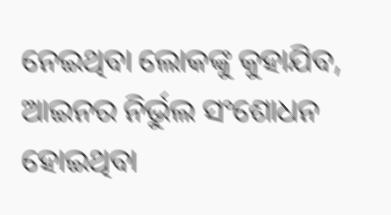ନେଇଥିବା ଲୋକଙ୍କୁ କୁହାଯିବ, ଆଇନର ନିର୍ଭୁଲ ସଂଶୋଧନ ହୋଇଥିବା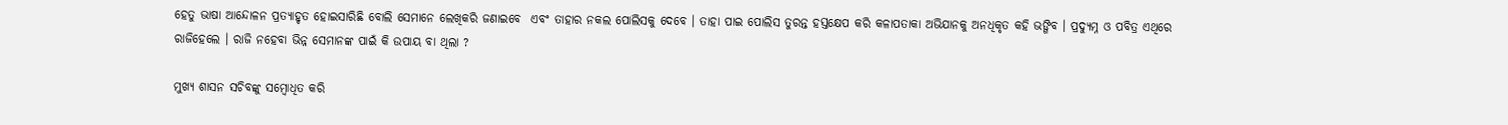ହେତୁ ଭାଷା ଆନ୍ଦୋଳନ ପ୍ରତ୍ୟାହୃତ ହୋଇସାରିଛି ବୋଲି ସେମାନେ ଲେଖିକରି ଜଣାଇବେ  ଏବଂ ତାହାର ନକଲ ପୋଲିସକୁ ଦେବେ । ତାହା ପାଇ ପୋଲିସ ତୁରନ୍ତ ହସ୍ତକ୍ଷେପ କରି କଳାପତାକା ଅଭିଯାନକୁ ଅନଧିକୃତ କହି ଭଙ୍ଗିବ । ପ୍ରଦ୍ୟୁମ୍ନ ଓ ପବିତ୍ର ଏଥିରେ ରାଜିହେଲେ । ରାଜି ନହେବା ଭିନ୍ନ ସେମାନଙ୍କ ପାଇଁ କି ଉପାୟ ବା ଥିଲା ?

ମୁଖ୍ୟ ଶାସନ ସଚିବଙ୍କୁ ସମ୍ବୋଧିତ କରି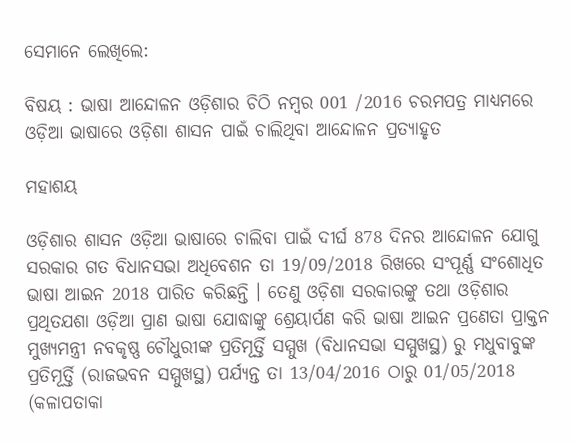ସେମାନେ ଲେଖିଲେ:

ବିଷୟ : ଭାଷା ଆନ୍ଦୋଳନ ଓଡ଼ିଶାର ଚିଠି ନମ୍ବର 001 /2016 ଚରମପତ୍ର ମାଧ୍ୟମରେ ଓଡ଼ିଆ ଭାଷାରେ ଓଡ଼ିଶା ଶାସନ ପାଇଁ ଚାଲିଥିବା ଆନ୍ଦୋଳନ ପ୍ରତ୍ୟାହୃତ

ମହାଶୟ

ଓଡ଼ିଶାର ଶାସନ ଓଡ଼ିଆ ଭାଷାରେ ଚାଲିବା ପାଇଁ ଦୀର୍ଘ 878 ଦିନର ଆନ୍ଦୋଳନ ଯୋଗୁ ସରକାର ଗତ ବିଧାନସଭା ଅଧିବେଶନ ତା 19/09/2018 ରିଖରେ ସଂପୂର୍ଣ୍ଣ ସଂଶୋଧିତ ଭାଷା ଆଇନ 2018 ପାରିତ କରିଛନ୍ତି । ତେଣୁ ଓଡ଼ିଶା ସରକାରଙ୍କୁ ତଥା ଓଡ଼ିଶାର ପ୍ରଥିତଯଶା ଓଡ଼ିଆ ପ୍ରାଣ ଭାଷା ଯୋଦ୍ଧାଙ୍କୁ ଶ୍ରେୟାର୍ପଣ କରି ଭାଷା ଆଇନ ପ୍ରଣେତା ପ୍ରାକ୍ତନ ମୁଖ୍ୟମନ୍ତ୍ରୀ ନବକୃଷ୍ଣ ଚୌଧୁରୀଙ୍କ ପ୍ରତିମୂର୍ତ୍ତି ସମ୍ମୁଖ (ବିଧାନସଭା ସମ୍ମୁଖସ୍ଥ) ରୁ ମଧୁବାବୁଙ୍କ ପ୍ରତିମୂର୍ତ୍ତି (ରାଜଭବନ ସମ୍ମୁଖସ୍ଥ) ପର୍ଯ୍ୟନ୍ତ ତା 13/04/2016 ଠାରୁ 01/05/2018 (କଳାପତାକା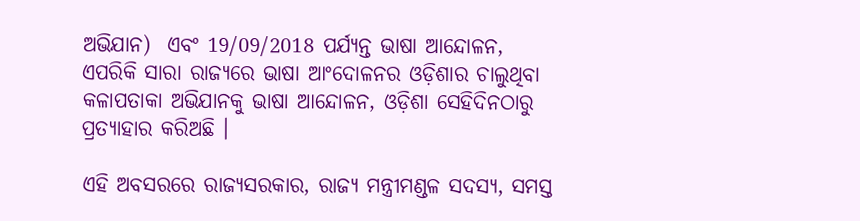ଅଭିଯାନ)  ଏବଂ 19/09/2018 ପର୍ଯ୍ୟନ୍ତ ଭାଷା ଆନ୍ଦୋଳନ, ଏପରିକି ସାରା ରାଜ୍ୟରେ ଭାଷା ଆଂଦୋଳନର ଓଡ଼ିଶାର ଚାଲୁଥିବା କଳାପତାକା ଅଭିଯାନକୁ ଭାଷା ଆନ୍ଦୋଳନ, ଓଡ଼ିଶା ସେହିଦିନଠାରୁ ପ୍ରତ୍ୟାହାର କରିଅଛି ।

ଏହି ଅବସରରେ ରାଜ୍ୟସରକାର, ରାଜ୍ୟ ମନ୍ତ୍ରୀମଣ୍ଡଳ ସଦସ୍ୟ, ସମସ୍ତ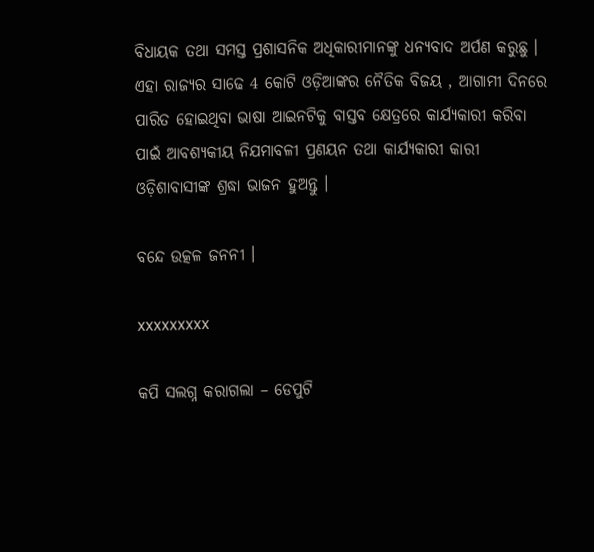ବିଧାୟକ ତଥା ସମସ୍ତ ପ୍ରଶାସନିକ ଅଧିକାରୀମାନଙ୍କୁ ଧନ୍ୟବାଦ ଅର୍ପଣ କରୁଛୁ । ଏହା ରାଜ୍ୟର ସାଢେ 4 କୋଟି ଓଡ଼ିଆଙ୍କର ନୈତିକ ବିଜୟ , ଆଗାମୀ ଦିନରେ ପାରିତ ହୋଇଥିବା ଭାଷା ଆଇନଟିକୁ ବାସ୍ତବ କ୍ଷେତ୍ରରେ କାର୍ଯ୍ୟକାରୀ କରିବା ପାଇଁ ଆବଶ୍ୟକୀୟ ନିଯମାବଳୀ ପ୍ରଣୟନ ତଥା କାର୍ଯ୍ୟକାରୀ କାରୀ ଓଡ଼ିଶାବାସୀଙ୍କ ଶ୍ରଦ୍ଧା ଭାଜନ ହୁଅନ୍ତୁ ।

ବନ୍ଦେ ଉତ୍କଳ ଜନନୀ ।

xxxxxxxxx

କପି ସଲଗ୍ନ କରାଗଲା – ଡେପୁଟି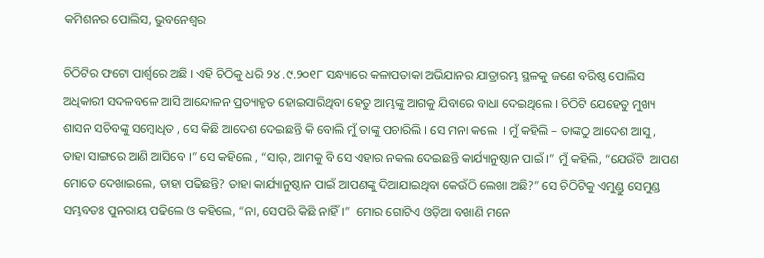କମିଶନର ପୋଲିସ, ଭୁବନେଶ୍ବର

ଚିଠିଟିର ଫଟୋ ପାର୍ଶ୍ଵରେ ଅଛି । ଏହି ଚିଠିକୁ ଧରି ୨୪ .୯.୨୦୧୮ ସନ୍ଧ୍ୟାରେ କଳାପତାକା ଅଭିଯାନର ଯାତ୍ରାରମ୍ଭ ସ୍ଥଳକୁ ଜଣେ ବରିଷ୍ଠ ପୋଲିସ ଅଧିକାରୀ ସଦଳବଳେ ଆସି ଆନ୍ଦୋଳନ ପ୍ରତ୍ୟାହୃତ ହୋଇସାରିଥିବା ହେତୁ ଆମ୍ଭଙ୍କୁ ଆଗକୁ ଯିବାରେ ବାଧା ଦେଇଥିଲେ । ଚିଠିଟି ଯେହେତୁ ମୁଖ୍ୟ ଶାସନ ସଚିବଙ୍କୁ ସମ୍ବୋଧିତ , ସେ କିଛି ଆଦେଶ ଦେଇଛନ୍ତି କି ବୋଲି ମୁଁ ତାଙ୍କୁ ପଚାରିଲି । ସେ ମନା କଲେ  । ମୁଁ କହିଲି – ତାଙ୍କଠୁ ଆଦେଶ ଆସୁ, ତାହା ସାଙ୍ଗରେ ଆଣି ଆସିବେ ।” ସେ କହିଲେ , “ସାର୍, ଆମକୁ ବି ସେ ଏହାର ନକଲ ଦେଇଛନ୍ତି କାର୍ଯ୍ୟାନୁଷ୍ଠାନ ପାଇଁ ।” ମୁଁ କହିଲି, “ଯେଉଁଟି  ଆପଣ ମୋତେ ଦେଖାଇଲେ, ତାହା ପଢିଛନ୍ତି? ତାହା କାର୍ଯ୍ୟାନୁଷ୍ଠାନ ପାଇଁ ଆପଣଙ୍କୁ ଦିଆଯାଇଥିବା କେଉଁଠି ଲେଖା ଅଛି?” ସେ ଚିଠିଟିକୁ ଏମୁଣ୍ଡୁ ସେମୁଣ୍ଡ ସମ୍ଭବତଃ ପୁନରାୟ ପଢିଲେ ଓ କହିଲେ, “ନା, ସେପରି କିଛି ନାହିଁ ।”  ମୋର ଗୋଟିଏ ଓଡ଼ିଆ ବଖାଣି ମନେ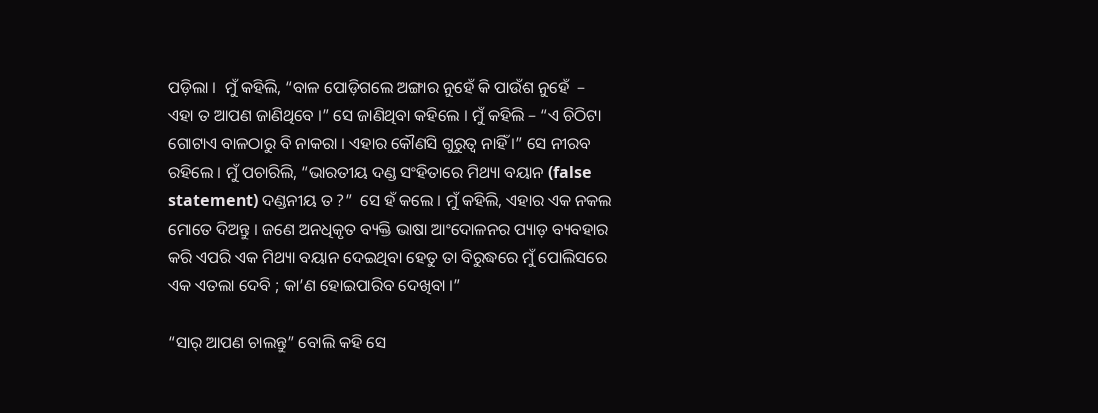ପଡ଼ିଲା ।  ମୁଁ କହିଲି, “ବାଳ ପୋଡ଼ିଗଲେ ଅଙ୍ଗାର ନୁହେଁ କି ପାଉଁଶ ନୁହେଁ  – ଏହା ତ ଆପଣ ଜାଣିଥିବେ ।” ସେ ଜାଣିଥିବା କହିଲେ । ମୁଁ କହିଲି – “ଏ ଚିଠିଟା ଗୋଟାଏ ବାଳଠାରୁ ବି ନାକରା । ଏହାର କୌଣସି ଗୁରୁତ୍ଵ ନାହିଁ ।” ସେ ନୀରବ ରହିଲେ । ମୁଁ ପଚାରିଲି, “ଭାରତୀୟ ଦଣ୍ଡ ସଂହିତାରେ ମିଥ୍ୟା ବୟାନ (false statement) ଦଣ୍ଡନୀୟ ତ ?”  ସେ ହଁ କଲେ । ମୁଁ କହିଲି, ଏହାର ଏକ ନକଲ ମୋତେ ଦିଅନ୍ତୁ । ଜଣେ ଅନଧିକୃତ ବ୍ୟକ୍ତି ଭାଷା ଆଂଦୋଳନର ପ୍ୟାଡ଼ ବ୍ୟବହାର କରି ଏପରି ଏକ ମିଥ୍ୟା ବୟାନ ଦେଇଥିବା ହେତୁ ତା ବିରୁଦ୍ଧରେ ମୁଁ ପୋଲିସରେ ଏକ ଏତଲା ଦେବି ; କା’ଣ ହୋଇପାରିବ ଦେଖିବା ।”

“ସାର୍ ଆପଣ ଚାଲନ୍ତୁ” ବୋଲି କହି ସେ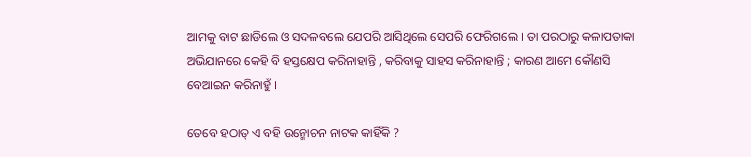ଆମକୁ ବାଟ ଛାଡିଲେ ଓ ସଦଳବଲେ ଯେପରି ଆସିଥିଲେ ସେପରି ଫେରିଗଲେ । ତା ପରଠାରୁ କଳାପତାକା ଅଭିଯାନରେ କେହି ବି ହସ୍ତକ୍ଷେପ କରିନାହାନ୍ତି , କରିବାକୁ ସାହସ କରିନାହାନ୍ତି ; କାରଣ ଆମେ କୌଣସି ବେଆଇନ କରିନାହୁଁ ।

ତେବେ ହଠାତ୍ ଏ ବହି ଉନ୍ମୋଚନ ନାଟକ କାହିଁକି ?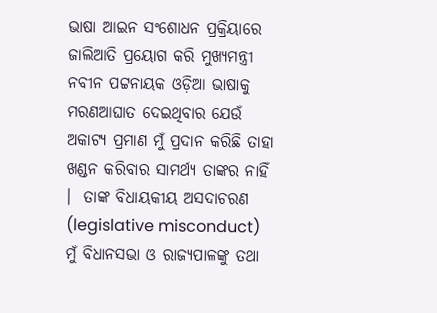ଭାଷା ଆଇନ ସଂଶୋଧନ ପ୍ରକ୍ରିୟାରେ ଜାଲିଆତି ପ୍ରୟୋଗ କରି ମୁଖ୍ୟମନ୍ତ୍ରୀ ନବୀନ ପଟ୍ଟନାୟକ ଓଡ଼ିଆ ଭାଷାକୁ ମରଣଆଘାତ ଦେଇଥିବାର ଯେଉଁ ଅକାଟ୍ୟ ପ୍ରମାଣ ମୁଁ ପ୍ରଦାନ କରିଛି ତାହା ଖଣ୍ଡନ କରିବାର ସାମର୍ଥ୍ୟ ତାଙ୍କର ନାହିଁ  ।  ତାଙ୍କ ବିଧାୟକୀୟ ଅସଦାଚରଣ (legislative misconduct) ମୁଁ ବିଧାନସଭା ଓ ରାଜ୍ୟପାଳଙ୍କୁ ତଥା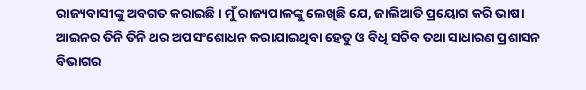ରାଜ୍ୟବାସୀଙ୍କୁ ଅବଗତ କରାଇଛି । ମୁଁ ରାଜ୍ୟପାଳଙ୍କୁ ଲେଖିଛି ଯେ, ଜାଲିଆତି ପ୍ରୟୋଗ କରି ଭାଷା ଆଇନର ତିନି ତିନି ଥର ଅପସଂଶୋଧନ କରାଯାଇଥିବା ହେତୁ ଓ ବିଧି ସଚିବ ତଥା ସାଧାରଣ ପ୍ରଶାସନ ବିଭାଗର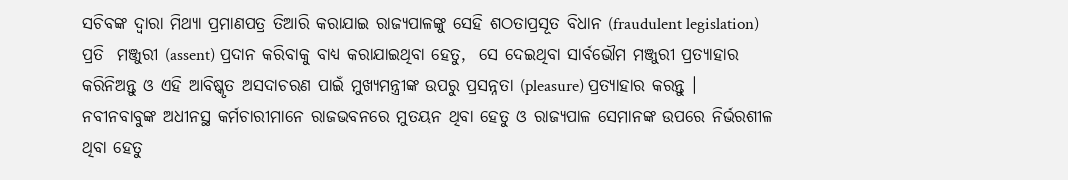ସଚିବଙ୍କ ଦ୍ଵାରା ମିଥ୍ୟା ପ୍ରମାଣପତ୍ର ତିଆରି କରାଯାଇ ରାଜ୍ୟପାଳଙ୍କୁ ସେହି ଶଠତାପ୍ରସୂତ ବିଧାନ (fraudulent legislation) ପ୍ରତି  ମଞ୍ଜୁରୀ (assent) ପ୍ରଦାନ କରିବାକୁ ବାଧ୍ୟ କରାଯାଇଥିବା ହେତୁ,  ସେ ଦେଇଥିବା ସାର୍ବଭୌମ ମଞ୍ଜୁରୀ ପ୍ରତ୍ୟାହାର କରିନିଅନ୍ତୁ ଓ ଏହି ଆବିଷ୍କୃତ ଅସଦାଚରଣ ପାଇଁ ମୁଖ୍ୟମନ୍ତ୍ରୀଙ୍କ ଉପରୁ ପ୍ରସନ୍ନତା (pleasure) ପ୍ରତ୍ୟାହାର କରନ୍ତୁ । ନବୀନବାବୁଙ୍କ ଅଧୀନସ୍ଥ କର୍ମଚାରୀମାନେ ରାଜଭବନରେ ମୁତୟନ ଥିବା ହେତୁ ଓ ରାଜ୍ୟପାଳ ସେମାନଙ୍କ ଉପରେ ନିର୍ଭରଶୀଳ ଥିବା ହେତୁ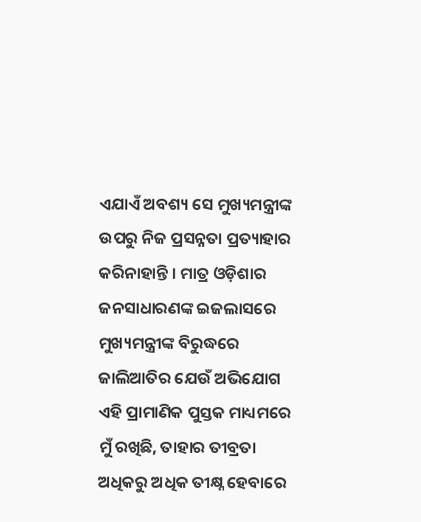ଏଯାଏଁ ଅବଶ୍ୟ ସେ ମୁଖ୍ୟମନ୍ତ୍ରୀଙ୍କ ଉପରୁ ନିଜ ପ୍ରସନ୍ନତା ପ୍ରତ୍ୟାହାର କରିନାହାନ୍ତି । ମାତ୍ର ଓଡ଼ିଶାର ଜନସାଧାରଣଙ୍କ ଇଜଲାସରେ ମୁଖ୍ୟମନ୍ତ୍ରୀଙ୍କ ବିରୁଦ୍ଧରେ ଜାଲିଆତିର ଯେଉଁ ଅଭିଯୋଗ ଏହି ପ୍ରାମାଣିକ ପୁସ୍ତକ ମାଧ୍ୟମରେ ମୁଁ ରଖିଛି, ତାହାର ତୀବ୍ରତା ଅଧିକରୁ ଅଧିକ ତୀକ୍ଷ୍ନ ହେବାରେ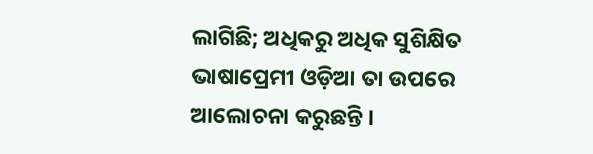ଲାଗିଛି; ଅଧିକରୁ ଅଧିକ ସୁଶିକ୍ଷିତ ଭାଷାପ୍ରେମୀ ଓଡ଼ିଆ ତା ଉପରେ ଆଲୋଚନା କରୁଛନ୍ତି ।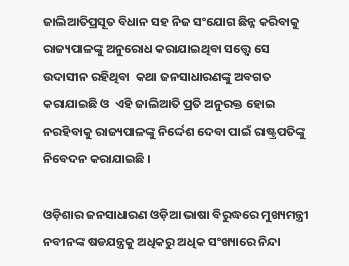ଜାଲିଆତିପ୍ରସୂତ ବିଧାନ ସହ ନିଜ ସଂଯୋଗ ଛିନ୍ନ କରିବାକୁ ରାଜ୍ୟପାଳଙ୍କୁ ଅନୁରୋଧ କରାଯାଇଥିବା ସତ୍ତ୍ୱେ ସେ ଉଦାସୀନ ରହିଥିବା  କଥା ଜନସାଧାରଣଙ୍କୁ ଅବଗତ କରାଯାଇଛି ଓ  ଏହି ଜାଲିଆତି ପ୍ରତି ଅନୁରକ୍ତ ହୋଇ ନରହିବାକୁ ରାଜ୍ୟପାଳଙ୍କୁ ନିର୍ଦ୍ଦେଶ ଦେବା ପାଇଁ ରାଷ୍ଟ୍ରପତିଙ୍କୁ ନିବେଦନ କରାଯାଇଛି ।

ଓଡ଼ିଶାର ଜନସାଧାରଣ ଓଡ଼ିଆ ଭାଷା ବିରୁଦ୍ଧରେ ମୁଖ୍ୟମନ୍ତ୍ରୀ ନବୀନଙ୍କ ଷଡଯନ୍ତ୍ରକୁ ଅଧିକରୁ ଅଧିକ ସଂଖ୍ୟାରେ ନିନ୍ଦା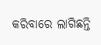କରିବାରେ ଲାଗିଛନ୍ତି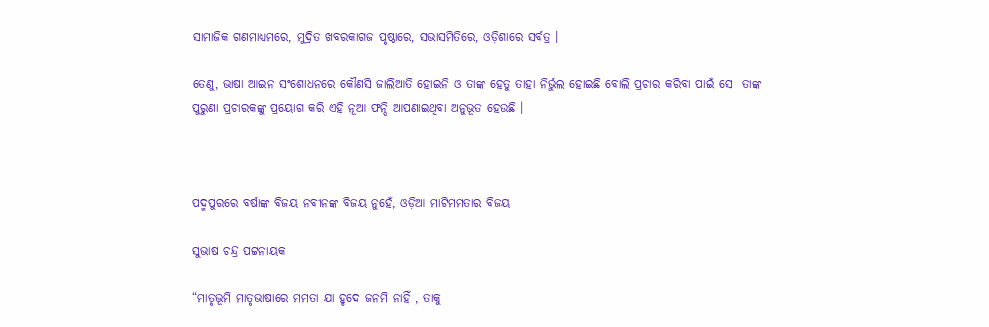ସାମାଜିକ ଗଣମାଧ୍ୟମରେ, ମୁଦ୍ରିତ ଖବରକାଗଜ ପୃଷ୍ଠାରେ, ସଭାସମିତିରେ, ଓଡ଼ିଶାରେ ସର୍ବତ୍ର ।

ତେଣୁ, ଭାଷା ଆଇନ ସଂଶୋଧନରେ କୌଣସି ଜାଲିଆତି ହୋଇନି ଓ ତାଙ୍କ ହେତୁ ତାହା ନିର୍ଭୁଲ ହୋଇଛି ବୋଲି ପ୍ରଚାର କରିବା ପାଇଁ ସେ  ତାଙ୍କ ପୁରୁଣା ପ୍ରଚାରକଙ୍କୁ ପ୍ରୟୋଗ କରି ଏହି ନୂଆ ଫନ୍ଦି ଆପଣାଇଥିବା ଅନୁଭୂତ ହେଉଛି ।



ପଦ୍ମପୁରରେ ବର୍ଷାଙ୍କ ବିଜୟ ନବୀନଙ୍କ ବିଜୟ ନୁହେଁ, ଓଡ଼ିଆ ମାଟିମମତାର ବିଜୟ

ସୁଭାଷ ଚନ୍ଦ୍ର ପଟ୍ଟନାୟକ

“ମାତୃଭୂମି ମାତୃଭାଷାରେ ମମତା ଯା ହୃଦେ ଜନମି ନାହିଁ , ତାକୁ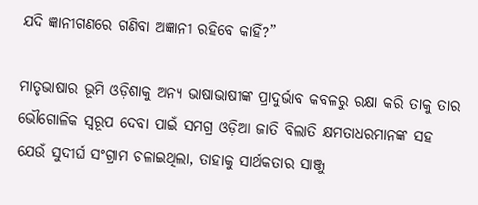ଯଦି ଜ୍ଞାନୀଗଣରେ ଗଣିବା ଅଜ୍ଞାନୀ ରହିବେ କାହିଁ?”

ମାତୃଭାଷାର ଭୂମି ଓଡ଼ିଶାକୁ ଅନ୍ୟ ଭାଷାଭାଷୀଙ୍କ ପ୍ରାଦୁର୍ଭାବ କବଳରୁ ରକ୍ଷା କରି ତାକୁ ତାର ଭୌଗୋଳିକ ସ୍ୱରୂପ ଦେବା ପାଇଁ ସମଗ୍ର ଓଡ଼ିଆ ଜାତି ବିଲାତି କ୍ଷମତାଧରମାନଙ୍କ ସହ ଯେଉଁ ସୁଦୀର୍ଘ ସଂଗ୍ରାମ ଚଳାଇଥିଲା, ତାହାକୁ ସାର୍ଥକତାର ସାଞ୍ଜୁ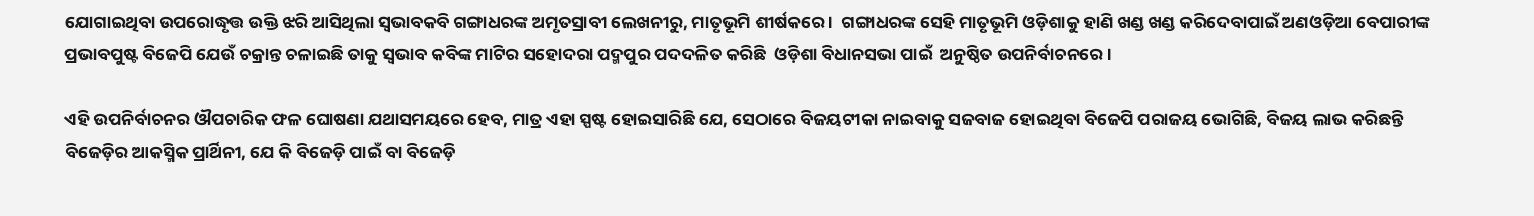ଯୋଗାଇଥିବା ଉପରୋଦ୍ଧୃତ୍ତ ଉକ୍ତି ଝରି ଆସିଥିଲା ସ୍ୱଭାବକବି ଗଙ୍ଗାଧରଙ୍କ ଅମୃତସ୍ରାବୀ ଲେଖନୀରୁ, ମାତୃଭୂମି ଶୀର୍ଷକରେ ।  ଗଙ୍ଗାଧରଙ୍କ ସେହି ମାତୃଭୂମି ଓଡ଼ିଶାକୁ ହାଣି ଖଣ୍ଡ ଖଣ୍ଡ କରିଦେବାପାଇଁ ଅଣଓଡ଼ିଆ ବେପାରୀଙ୍କ  ପ୍ରଭାବପୁଷ୍ଟ ବିଜେପି ଯେଉଁ ଚକ୍ରାନ୍ତ ଚଳାଇଛି ତାକୁ ସ୍ଵଭାବ କବିଙ୍କ ମାଟିର ସହୋଦରା ପଦ୍ମପୁର ପଦଦଳିତ କରିଛି  ଓଡ଼ିଶା ବିଧାନସଭା ପାଇଁ  ଅନୁଷ୍ଠିତ ଉପନିର୍ବାଚନରେ ।

ଏହି ଉପନିର୍ବାଚନର ଔପଚାରିକ ଫଳ ଘୋଷଣା ଯଥାସମୟରେ ହେବ, ମାତ୍ର ଏହା ସ୍ପଷ୍ଟ ହୋଇସାରିଛି ଯେ, ସେଠାରେ ବିଜୟଟୀକା ନାଇବାକୁ ସଜବାଜ ହୋଇଥିବା ବିଜେପି ପରାଜୟ ଭୋଗିଛି, ବିଜୟ ଲାଭ କରିଛନ୍ତି ବିଜେଡ଼ିର ଆକସ୍ମିକ ପ୍ରାର୍ଥିନୀ, ଯେ କି ବିଜେଡ଼ି ପାଇଁ ବା ବିଜେଡ଼ି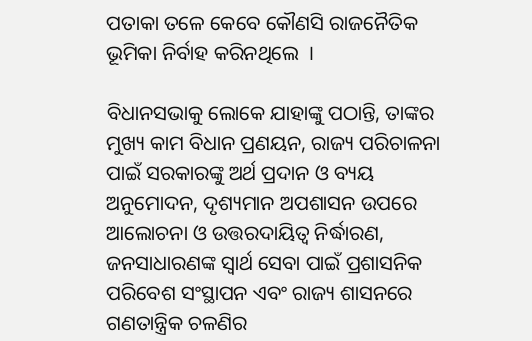ପତାକା ତଳେ କେବେ କୌଣସି ରାଜନୈତିକ ଭୂମିକା ନିର୍ବାହ କରିନଥିଲେ  ।

ବିଧାନସଭାକୁ ଲୋକେ ଯାହାଙ୍କୁ ପଠାନ୍ତି, ତାଙ୍କର ମୁଖ୍ୟ କାମ ବିଧାନ ପ୍ରଣୟନ, ରାଜ୍ୟ ପରିଚାଳନା ପାଇଁ ସରକାରଙ୍କୁ ଅର୍ଥ ପ୍ରଦାନ ଓ ବ୍ୟୟ ଅନୁମୋଦନ, ଦୃଶ୍ୟମାନ ଅପଶାସନ ଉପରେ ଆଲୋଚନା ଓ ଉତ୍ତରଦାୟିତ୍ଵ ନିର୍ଦ୍ଧାରଣ, ଜନସାଧାରଣଙ୍କ ସ୍ଵାର୍ଥ ସେବା ପାଇଁ ପ୍ରଶାସନିକ ପରିବେଶ ସଂସ୍ଥାପନ ଏବଂ ରାଜ୍ୟ ଶାସନରେ ଗଣତାନ୍ତ୍ରିକ ଚଳଣିର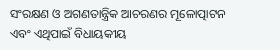ସଂରକ୍ଷଣ ଓ ଅଗଣତାନ୍ତ୍ରିକ ଆଚରଣର ମୂଳୋତ୍ପାଟନ ଏବଂ ଏଥିପାଇଁ ବିଧାୟକୀୟ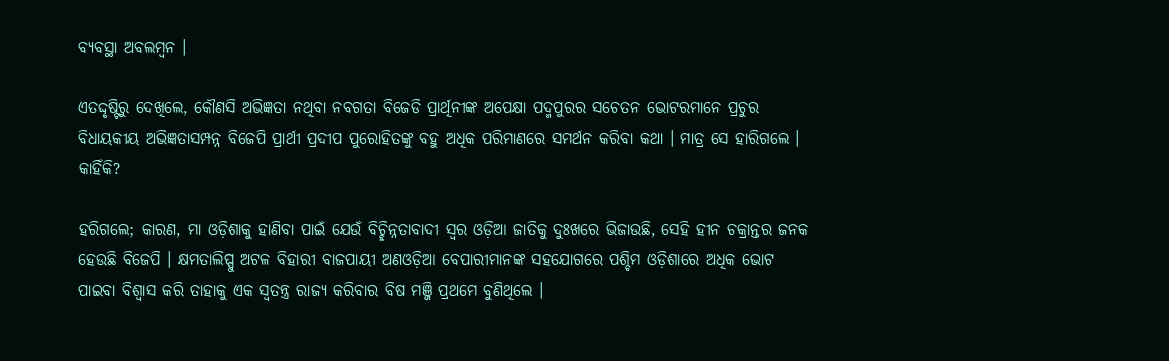ବ୍ୟବସ୍ଥା ଅବଲମ୍ବନ ।

ଏତଦ୍ଦୃଷ୍ଟିରୁ ଦେଖିଲେ, କୌଣସି ଅଭିଜ୍ଞତା ନଥିବା ନବଗତା ବିଜେଡି ପ୍ରାର୍ଥିନୀଙ୍କ ଅପେକ୍ଷା ପଦ୍ମପୁରର ସଚେତନ ଭୋଟରମାନେ ପ୍ରଚୁର ବିଧାୟକୀୟ ଅଭିଜ୍ଞତାସମ୍ପନ୍ନ ବିଜେପି ପ୍ରାର୍ଥୀ ପ୍ରଦୀପ ପୁରୋହିତଙ୍କୁ ବହୁ ଅଧିକ ପରିମାଣରେ ସମର୍ଥନ କରିବା କଥା । ମାତ୍ର ସେ ହାରିଗଲେ । କାହିଁକି?

ହରିଗଲେ; କାରଣ, ମା ଓଡ଼ିଶାକୁ ହାଣିବା ପାଇଁ ଯେଉଁ ବିଚ୍ଛିନ୍ନତାବାଦୀ ସ୍ଵର ଓଡ଼ିଆ ଜାତିକୁ ଦୁଃଖରେ ଭିଜାଉଛି, ସେହି ହୀନ ଚକ୍ରାନ୍ତର ଜନକ ହେଉଛି ବିଜେପି । କ୍ଷମତାଲିପ୍ସୁ ଅଟଳ ବିହାରୀ ବାଜପାୟୀ ଅଣଓଡ଼ିଆ ବେପାରୀମାନଙ୍କ ସହଯୋଗରେ ପଶ୍ଚିମ ଓଡ଼ିଶାରେ ଅଧିକ ଭୋଟ ପାଇବା ବିଶ୍ଵାସ କରି ତାହାକୁ ଏକ ସ୍ଵତନ୍ତ୍ର ରାଜ୍ୟ କରିବାର ବିଷ ମଞ୍ଜି ପ୍ରଥମେ ବୁଣିଥିଲେ ।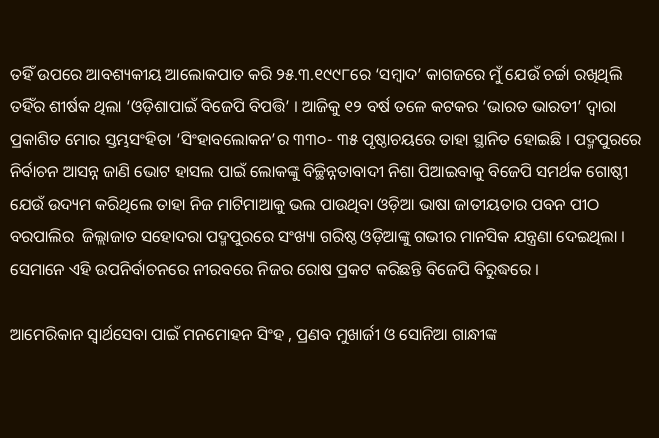ତହିଁ ଉପରେ ଆବଶ୍ୟକୀୟ ଆଲୋକପାତ କରି ୨୫.୩.୧୯୯୮ରେ ‘ସମ୍ବାଦ’ କାଗଜରେ ମୁଁ ଯେଉଁ ଚର୍ଚ୍ଚା ରଖିଥିଲି ତହିଁର ଶୀର୍ଷକ ଥିଲା ‘ଓଡ଼ିଶାପାଇଁ ବିଜେପି ବିପତ୍ତି’ । ଆଜିକୁ ୧୨ ବର୍ଷ ତଳେ କଟକର ‘ଭାରତ ଭାରତୀ’ ଦ୍ଵାରା ପ୍ରକାଶିତ ମୋର ସ୍ତମ୍ଭସଂହିତା ‘ସିଂହାବଲୋକନ’ର ୩୩୦- ୩୫ ପୃଷ୍ଠାଚୟରେ ତାହା ସ୍ଥାନିତ ହୋଇଛି । ପଦ୍ମପୁରରେ ନିର୍ବାଚନ ଆସନ୍ନ ଜାଣି ଭୋଟ ହାସଲ ପାଇଁ ଲୋକଙ୍କୁ ବିଚ୍ଛିନ୍ନତାବାଦୀ ନିଶା ପିଆଇବାକୁ ବିଜେପି ସମର୍ଥକ ଗୋଷ୍ଠୀ ଯେଉଁ ଉଦ୍ୟମ କରିଥିଲେ ତାହା ନିଜ ମାଟିମାଆକୁ ଭଲ ପାଉଥିବା ଓଡ଼ିଆ ଭାଷା ଜାତୀୟତାର ପବନ ପୀଠ ବରପାଲିର  ଜିଲ୍ଲାଜାତ ସହୋଦରା ପଦ୍ମପୁରରେ ସଂଖ୍ୟା ଗରିଷ୍ଠ ଓଡ଼ିଆଙ୍କୁ ଗଭୀର ମାନସିକ ଯନ୍ତ୍ରଣା ଦେଇଥିଲା । ସେମାନେ ଏହି ଉପନିର୍ବାଚନରେ ନୀରବରେ ନିଜର ରୋଷ ପ୍ରକଟ କରିଛନ୍ତି ବିଜେପି ବିରୁଦ୍ଧରେ ।

ଆମେରିକାନ ସ୍ଵାର୍ଥସେବା ପାଇଁ ମନମୋହନ ସିଂହ , ପ୍ରଣବ ମୁଖାର୍ଜୀ ଓ ସୋନିଆ ଗାନ୍ଧୀଙ୍କ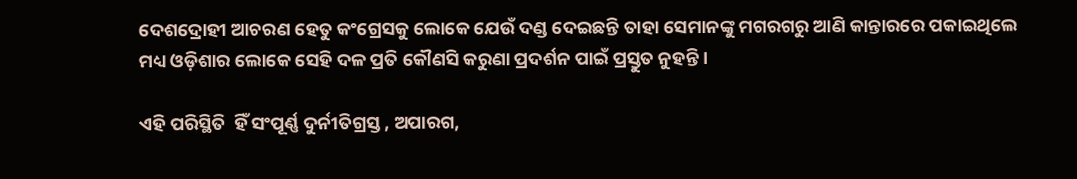ଦେଶଦ୍ରୋହୀ ଆଚରଣ ହେତୁ କଂଗ୍ରେସକୁ ଲୋକେ ଯେଉଁ ଦଣ୍ଡ ଦେଇଛନ୍ତି ତାହା ସେମାନଙ୍କୁ ମଗରଗରୁ ଆଣି କାନ୍ତାରରେ ପକାଇଥିଲେ ମଧ୍ୟ ଓଡ଼ିଶାର ଲୋକେ ସେହି ଦଳ ପ୍ରତି କୌଣସି କରୁଣା ପ୍ରଦର୍ଶନ ପାଇଁ ପ୍ରସ୍ତୁତ ନୁହନ୍ତି ।

ଏହି ପରିସ୍ଥିତି  ହିଁ ସଂପୂର୍ଣ୍ଣ ଦୁର୍ନୀତିଗ୍ରସ୍ତ , ଅପାରଗ,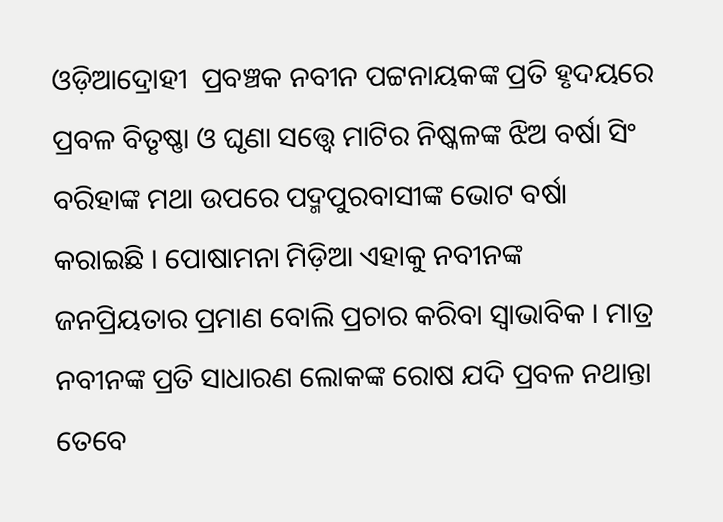ଓଡ଼ିଆଦ୍ରୋହୀ  ପ୍ରବଞ୍ଚକ ନବୀନ ପଟ୍ଟନାୟକଙ୍କ ପ୍ରତି ହୃଦୟରେ ପ୍ରବଳ ବିତୃଷ୍ଣା ଓ ଘୃଣା ସତ୍ତ୍ୱେ ମାଟିର ନିଷ୍କଳଙ୍କ ଝିଅ ବର୍ଷା ସିଂ ବରିହାଙ୍କ ମଥା ଉପରେ ପଦ୍ମପୁରବାସୀଙ୍କ ଭୋଟ ବର୍ଷା କରାଇଛି । ପୋଷାମନା ମିଡ଼ିଆ ଏହାକୁ ନବୀନଙ୍କ ଜନପ୍ରିୟତାର ପ୍ରମାଣ ବୋଲି ପ୍ରଚାର କରିବା ସ୍ଵାଭାବିକ । ମାତ୍ର ନବୀନଙ୍କ ପ୍ରତି ସାଧାରଣ ଲୋକଙ୍କ ରୋଷ ଯଦି ପ୍ରବଳ ନଥାନ୍ତା ତେବେ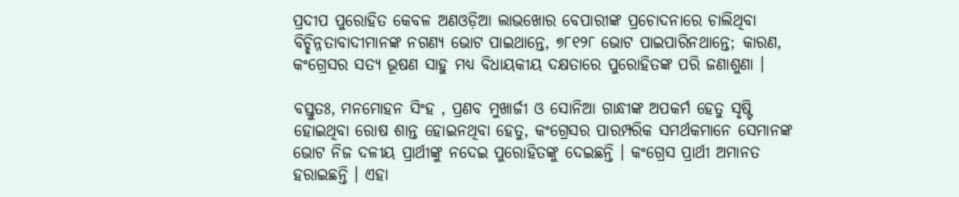ପ୍ରଦୀପ ପୁରୋହିତ କେବଳ ଅଣଓଡ଼ିଆ ଲାଭଖୋର ବେପାରୀଙ୍କ ପ୍ରଚୋଦନାରେ ଚାଲିଥିବା ବିଚ୍ଛିନ୍ନତାବାଦୀମାନଙ୍କ ନଗଣ୍ୟ ଭୋଟ ପାଇଥାନ୍ତେ, ୭୮୧୨୮ ଭୋଟ ପାଇପାରିନଥାନ୍ତେ; କାରଣ, କଂଗ୍ରେସର ସତ୍ୟ ଭୂଷଣ ସାହୁ ମଧ୍ୟ ବିଧାୟକୀୟ ଦକ୍ଷତାରେ ପୁରୋହିତଙ୍କ ପରି ଜଣାଶୁଣା ।

ବସ୍ତୁତଃ, ମନମୋହନ ସିଂହ , ପ୍ରଣବ ମୁଖାର୍ଜୀ ଓ ସୋନିଆ ଗାନ୍ଧୀଙ୍କ ଅପକର୍ମ ହେତୁ ସୃଷ୍ଟି ହୋଇଥିବା ରୋଷ ଶାନ୍ତ ହୋଇନଥିବା ହେତୁ, କଂଗ୍ରେସର ପାରମ୍ପରିକ ସମର୍ଥକମାନେ ସେମାନଙ୍କ ଭୋଟ ନିଜ ଦଳୀୟ ପ୍ରାର୍ଥୀଙ୍କୁ ନଦେଇ ପୁରୋହିତଙ୍କୁ ଦେଇଛନ୍ତି । କଂଗ୍ରେସ ପ୍ରାର୍ଥୀ ଅମାନତ ହରାଇଛନ୍ତି । ଏହା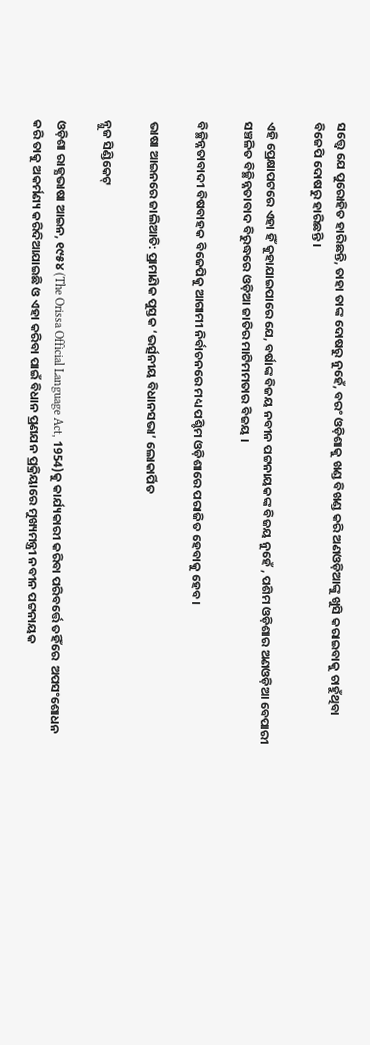ସତ୍ତ୍ୱେ ଯେ ପୁରୋହିତ ହାରିଛନ୍ତି, ତାହା ତାଙ୍କ ଦୋଷରୁ ନୁହେଁ, ବରଂ ଓଡ଼ିଶାକୁ ଖଣ୍ଡ ବିଖଣ୍ଡ କରି ଅଣଓଡ଼ିଆଙ୍କୁ ଖୁସି କରାଇବାକୁ ଚାହୁଁଥିବା ବିଜେପି ଦୋଷରୁ ହାରିଛନ୍ତି ।

ଏହି ପ୍ରେକ୍ଷାପଟରେ ଏହା ହିଁ କୁହାଯାଇପାରେ ଯେ, ବର୍ଷାଙ୍କ ବିଜୟ ନବୀନ ପଟ୍ଟନାୟକଙ୍କ ବିଜୟ ନୁହେଁ , ପଶିମ ଓଡ଼ିଶାର ଅଣଓଡ଼ିଆ ବେପାରୀ ସଞ୍ଚଳିତ ବିଚ୍ଛିନ୍ନତାବାଦ ବିରୁଦ୍ଧରେ ଓଡ଼ିଆ ଜାତିର ମାଟିମମତାର ବିଜୟ ।

ବିଚ୍ଛିନ୍ନତାବାଦୀ ବିଷବାହକ ବିଜେପିକୁ ଆଗାମୀ ନିର୍ବାଚନରେ ମଧ୍ୟ ପଶ୍ଚିମ ଓଡ଼ିଶାରେ ପରାଜିତ ହେବାକୁ ହେବ।

ଭାଷା ଆଇନରେ ଜାଲିଆତି: ପ୍ରାମାଣିକ ପୁସ୍ତକ ‘ଭର୍ତ୍ସନୀୟ ବିଧାନସଭା’ ଲୋକାର୍ପିତ

ନ୍ଯୁଜ ସିଣ୍ଡିକେଟ୍

ଓଡ଼ିଶା ରାଜ୍ଯଭାଷା ଆଇନ, ୧୯୫୪ (The Orissa Official Language Act, 1954)କୁ କାର୍ଯ୍ୟକାରୀ କରିବା ପରିବର୍ତ୍ତେ ତହିଁରେ  ଅପସଂଶୋଧନ କରି ତାକୁ ଅକର୍ମଣ୍ୟ କରିଦିଆଯାଇଛି ଓ ଏହା କରିବା ପାଇଁ ବିଧାନ ପ୍ରଣଯନ ପ୍ରକ୍ରିୟାରେ ମୁଖ୍ୟମନ୍ତ୍ରୀ ନବୀନ ପଟ୍ଟନାୟକ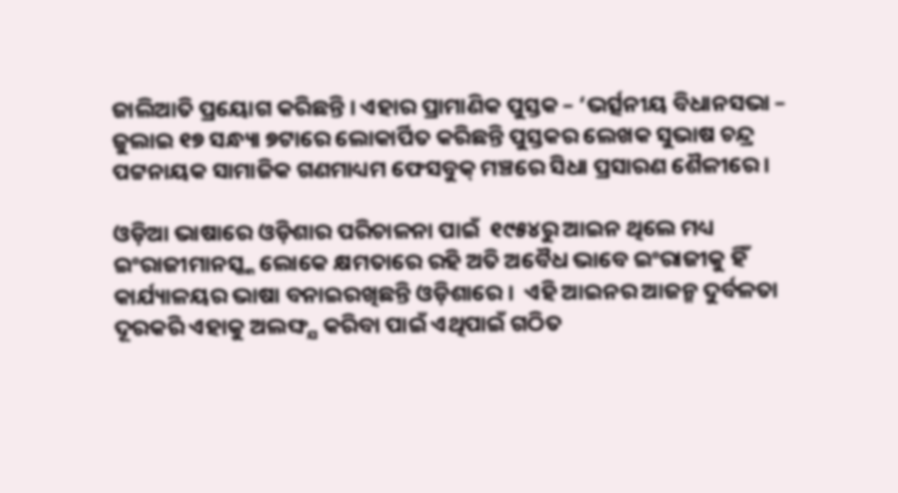ଜାଲିଆତି ପ୍ରୟୋଗ କରିଛନ୍ତି । ଏହାର ପ୍ରାମାଣିକ ପୁସ୍ତକ – ‘ଭର୍ତ୍ସନୀୟ ବିଧାନସଭା – ଜୁଲାଇ ୧୭ ସନ୍ଧ୍ୟା ୭ଟାରେ ଲୋକାର୍ପିତ କରିଛନ୍ତି ପୁସ୍ତକର ଲେଖକ ସୁଭାଷ ଚନ୍ଦ୍ର ପଟ୍ଟନାୟକ ସାମାଜିକ ଗଣମାଧ୍ୟମ ଫେସବୁକ୍ ମଞ୍ଚରେ ସିଧା ପ୍ରସାରଣ ଶୈଳୀରେ ।

ଓଡ଼ିଆ ଭାଷାରେ ଓଡ଼ିଶାର ପରିଚାଳନା ପାଇଁ  ୧୯୫୪ରୁ ଆଇନ ଥିଲେ ମଧ୍ୟ ଇଂରାଜୀମାନସ୍କ୍କ ଲୋକେ କ୍ଷମତାରେ ରହି ଅତି ଅବୈଧ ଭାବେ ଇଂରାଜୀକୁ ହିଁ  କାର୍ଯ୍ୟାଳୟର ଭାଷା ବନାଇରଖିଛନ୍ତି ଓଡ଼ିଶାରେ ।  ଏହି ଆଇନର ଆଜନ୍ମ ଦୁର୍ବଳତା ଦୂରକରି ଏହାକୁ ଅଲଙ୍ଘ୍ଯ କରିବା ପାଇଁ ଏଥିପାଇଁ ଗଠିତ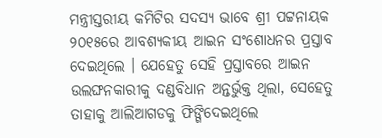ମନ୍ତ୍ରୀସ୍ତରୀୟ କମିଟିର ସଦସ୍ୟ ଭାବେ ଶ୍ରୀ ପଟ୍ଟନାୟକ ୨୦୧୫ରେ ଆବଶ୍ୟକୀୟ ଆଇନ ସଂଶୋଧନର ପ୍ରସ୍ତାବ ଦେଇଥିଲେ । ଯେହେତୁ ସେହି ପ୍ରସ୍ତାବରେ ଆଇନ ଉଲଙ୍ଘନକାରୀକୁ ଦଣ୍ଡବିଧାନ ଅନ୍ତର୍ଭୁକ୍ତ ଥିଲା, ସେହେତୁ ତାହାକୁ ଆଲିଆଗଡକୁ ଫିଙ୍ଗିଦେଇଥିଲେ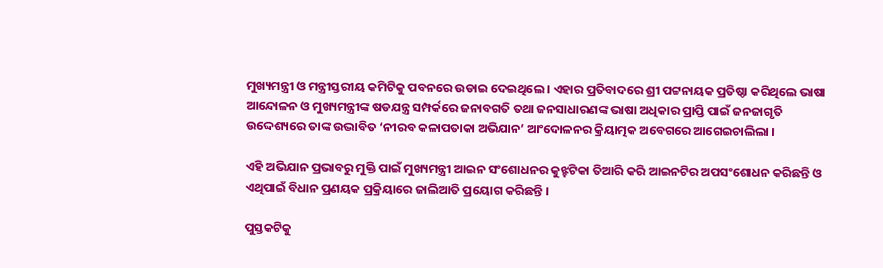ମୁଖ୍ୟମନ୍ତ୍ରୀ ଓ ମନ୍ତ୍ରୀସ୍ତରୀୟ କମିଟିକୁ ପବନରେ ଉଡାଇ ଦେଇଥିଲେ । ଏହାର ପ୍ରତିବାଦରେ ଶ୍ରୀ ପଟ୍ଟନାୟକ ପ୍ରତିଷ୍ଠା କରିଥିଲେ ଭାଷା ଆନ୍ଦୋଳନ ଓ ମୁଖ୍ୟମନ୍ତ୍ରୀଙ୍କ ଷଡଯନ୍ତ୍ର ସମ୍ପର୍କରେ ଜନାବଗତି ତଥା ଜନସାଧାରଣଙ୍କ ଭାଷା ଅଧିକାର ପ୍ରାପ୍ତି ପାଇଁ ଜନଜାଗୃତି ଉଦ୍ଦେଶ୍ୟରେ ତାଙ୍କ ଉଦ୍ଭାବିତ ‘ନୀରବ କଳାପତାକା ଅଭିଯାନ’ ଆଂଦୋଳନର କ୍ରିୟାତ୍ମକ ଅବେଗରେ ଆଗେଇଚାଲିଲା ।

ଏହି ଅଭିଯାନ ପ୍ରଭାବରୁ ମୁକ୍ତି ପାଇଁ ମୁଖ୍ୟମନ୍ତ୍ରୀ ଆଇନ ସଂଶୋଧନର କୁଝ୍ହଟିକା ତିଆରି କରି ଆଇନଟିର ଅପସଂଶୋଧନ କରିଛନ୍ତି ଓ ଏଥିପାଇଁ ବିଧାନ ପ୍ରଣୟକ ପ୍ରକ୍ରିୟାରେ ଜାଲିଆତି ପ୍ରୟୋଗ କରିଛନ୍ତି ।

ପୁସ୍ତକଟିକୁ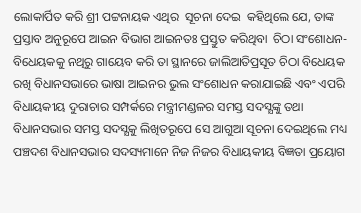ଲୋକାର୍ପିତ କରି ଶ୍ରୀ ପଟ୍ଟନାୟକ ଏଥିର  ସୂଚନା ଦେଇ  କହିଥିଲେ ଯେ, ତାଙ୍କ ପ୍ରସ୍ତାବ ଅନୁରୂପେ ଆଇନ ବିଭାଗ ଆଇନତଃ ପ୍ରସ୍ତୁତ କରିଥିବା  ଚିଠା ସଂଶୋଧନ-ବିଧେୟକକୁ ନଥିରୁ ଗାୟେବ କରି ତା ସ୍ଥାନରେ ଜାଲିଆତିପ୍ରସୂତ ଚିଠା ବିଧେୟକ ରଖି ବିଧାନସଭାରେ ଭାଷା ଆଇନର ଭୁଲ ସଂଶୋଧନ କରାଯାଇଛି ଏବଂ ଏପରି ବିଧାୟକୀୟ ଦୁରାଚାର ସମ୍ପର୍କରେ ମନ୍ତ୍ରୀମଣ୍ଡଳର ସମସ୍ତ ସଦସ୍ଯଙ୍କୁ ତଥା ବିଧାନସଭାର ସମସ୍ତ ସଦସ୍ଯକୁ ଲିଖିତରୂପେ ସେ ଆଗୁଆ ସୂଚନା ଦେଇଥିଲେ ମଧ୍ୟ ପଞ୍ଚଦଶ ବିଧାନସଭାର ସଦସ୍ୟମାନେ ନିଜ ନିଜର ବିଧାୟକୀୟ ବିଜ୍ଞତା ପ୍ରୟୋଗ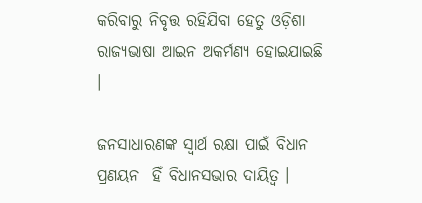କରିବାରୁ ନିବୃତ୍ତ ରହିଯିବା ହେତୁ ଓଡ଼ିଶା ରାଜ୍ଯଭାଷା ଆଇନ ଅକର୍ମଣ୍ୟ ହୋଇଯାଇଛି ।

ଜନସାଧାରଣଙ୍କ ସ୍ଵାର୍ଥ ରକ୍ଷା ପାଇଁ ବିଧାନ ପ୍ରଣୟନ  ହିଁ ବିଧାନସଭାର ଦାୟିତ୍ଵ ।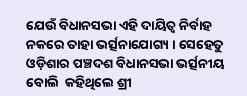ଯେଉଁ ବିଧାନସଭା ଏହି ଦାୟିତ୍ଵ ନିର୍ବାହ ନକରେ ତାହା ଭର୍ତ୍ସନାଯୋଗ୍ୟ । ସେହେତୁ ଓଡ଼ିଶାର ପଞ୍ଚଦଶ ବିଧାନସଭା ଭର୍ତ୍ସନୀୟ ବୋଲି  କହିଥିଲେ ଶ୍ରୀ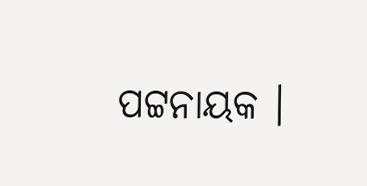ପଟ୍ଟନାୟକ ।